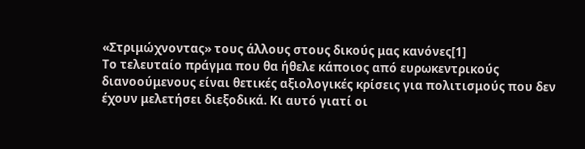«Στριμώχνοντας» τους άλλους στους δικούς μας κανόνες[1]
Το τελευταίο πράγμα που θα ήθελε κάποιος από ευρωκεντρικούς διανοούμενους είναι θετικές αξιολογικές κρίσεις για πολιτισμούς που δεν έχουν μελετήσει διεξοδικά. Κι αυτό γιατί οι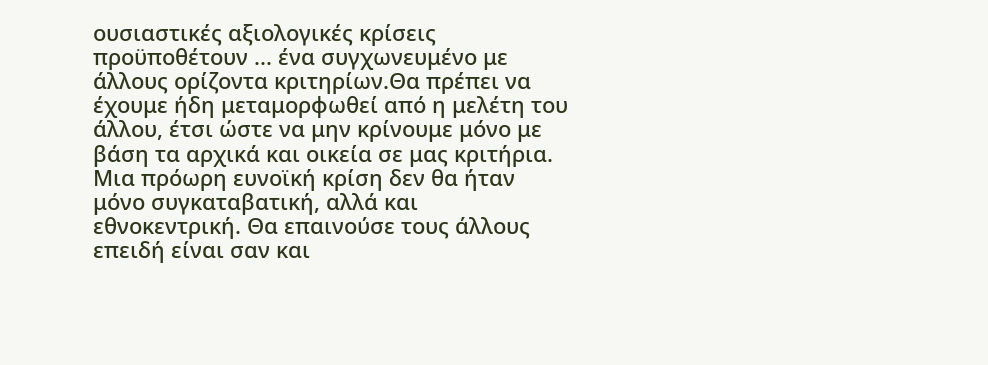ουσιαστικές αξιολογικές κρίσεις προϋποθέτουν ... ένα συγχωνευμένο με άλλους ορίζοντα κριτηρίων.Θα πρέπει να έχουμε ήδη μεταμορφωθεί από η μελέτη του άλλου, έτσι ώστε να μην κρίνουμε μόνο με βάση τα αρχικά και οικεία σε μας κριτήρια. Μια πρόωρη ευνοϊκή κρίση δεν θα ήταν μόνο συγκαταβατική, αλλά και εθνοκεντρική. Θα επαινούσε τους άλλους επειδή είναι σαν και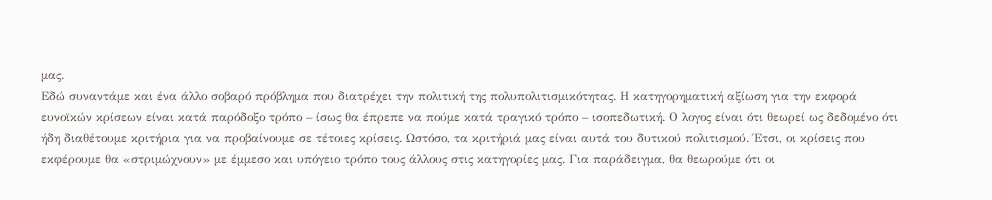μας.
Εδώ συναντάμε και ένα άλλο σοβαρό πρόβλημα που διατρέχει την πολιτική της πολυπολιτισμικότητας. Η κατηγορηματική αξίωση για την εκφορά ευνοϊκών κρίσεων είναι κατά παρόδοξο τρόπο – ίσως θα έπρεπε να πούμε κατά τραγικό τρόπο – ισοπεδωτική. Ο λογος είναι ότι θεωρεί ως δεδομένο ότι ήδη διαθέτουμε κριτήρια για να προβαίνουμε σε τέτοιες κρίσεις. Ωστόσο, τα κριτήριά μας είναι αυτά του δυτικού πολιτισμού. Έτσι, οι κρίσεις που εκφέρουμε θα «στριμώχνουν» με έμμεσο και υπόγειο τρόπο τους άλλους στις κατηγορίες μας. Για παράδειγμα, θα θεωρούμε ότι οι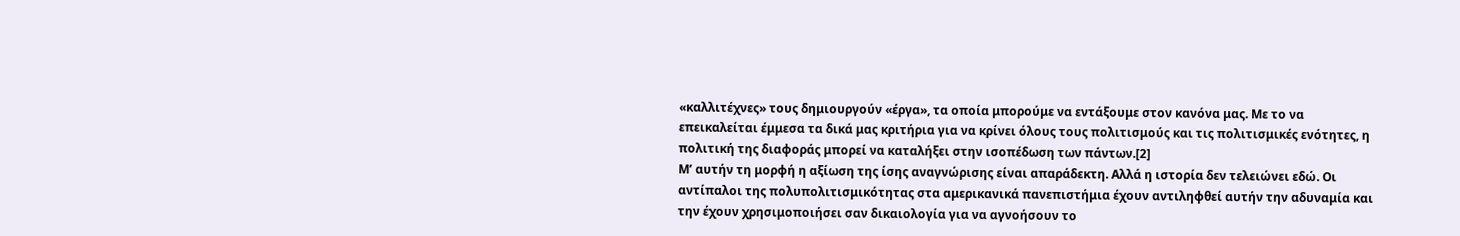«καλλιτέχνες» τους δημιουργούν «έργα», τα οποία μπορούμε να εντάξουμε στον κανόνα μας. Με το να επεικαλείται έμμεσα τα δικά μας κριτήρια για να κρίνει όλους τους πολιτισμούς και τις πολιτισμικές ενότητες, η πολιτική της διαφοράς μπορεί να καταλήξει στην ισοπέδωση των πάντων.[2]
Μ’ αυτήν τη μορφή η αξίωση της ίσης αναγνώρισης είναι απαράδεκτη. Αλλά η ιστορία δεν τελειώνει εδώ. Οι αντίπαλοι της πολυπολιτισμικότητας στα αμερικανικά πανεπιστήμια έχουν αντιληφθεί αυτήν την αδυναμία και την έχουν χρησιμοποιήσει σαν δικαιολογία για να αγνοήσουν το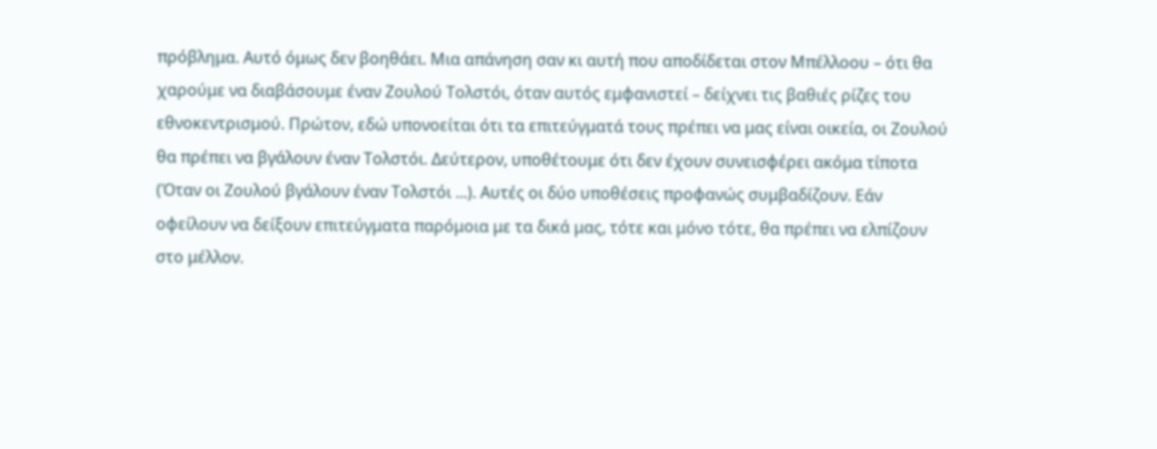πρόβλημα. Αυτό όμως δεν βοηθάει. Μια απάνηση σαν κι αυτή που αποδίδεται στον Μπέλλοου – ότι θα χαρούμε να διαβάσουμε έναν Ζουλού Τολστόι, όταν αυτός εμφανιστεί – δείχνει τις βαθιές ρίζες του εθνοκεντρισμού. Πρώτον, εδώ υπονοείται ότι τα επιτεύγματά τους πρέπει να μας είναι οικεία, οι Ζουλού θα πρέπει να βγάλουν έναν Τολστόι. Δεύτερον, υποθέτουμε ότι δεν έχουν συνεισφέρει ακόμα τίποτα (Όταν οι Ζουλού βγάλουν έναν Τολστόι ...). Αυτές οι δύο υποθέσεις προφανώς συμβαδίζουν. Εάν οφείλουν να δείξουν επιτεύγματα παρόμοια με τα δικά μας, τότε και μόνο τότε, θα πρέπει να ελπίζουν στο μέλλον.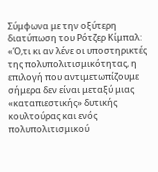Σύμφωνα με την οξύτερη διατύπωση του Ρότζερ Κίμπαλ: «Ό,τι κι αν λένε οι υποστηρικτές της πολυπολιτισμικότητας, η επιλογή που αντιμετωπίζουμε σήμερα δεν είναι μεταξύ μιας «καταπιεστικής» δυτικής κουλτούρας και ενός πολυπολιτισμικού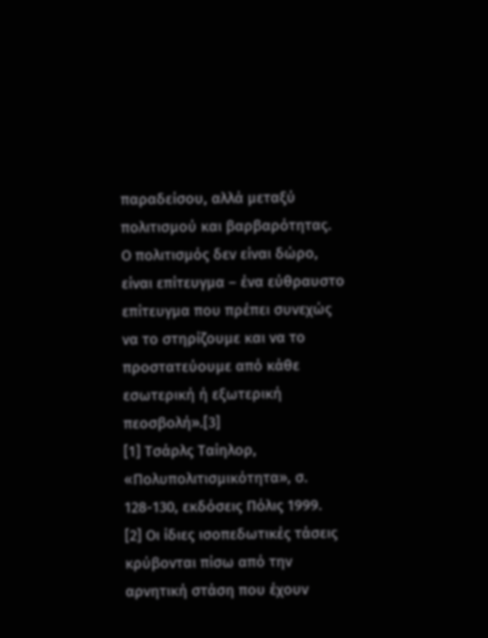παραδείσου, αλλά μεταξύ πολιτισμού και βαρβαρότητας. Ο πολιτισμός δεν είναι δώρο, είναι επίτευγμα – ένα εύθραυστο επίτευγμα που πρέπει συνεχώς να το στηρίζουμε και να το προστατεύουμε από κάθε εσωτερική ή εξωτερική πεοσβολή».[3]
[1] Τσάρλς Ταίηλορ, «Πολυπολιτισμικότητα», σ. 128-130, εκδόσεις Πόλις 1999.
[2] Οι ίδιες ισοπεδωτικές τάσεις κρύβονται πίσω από την αρνητική στάση που έχουν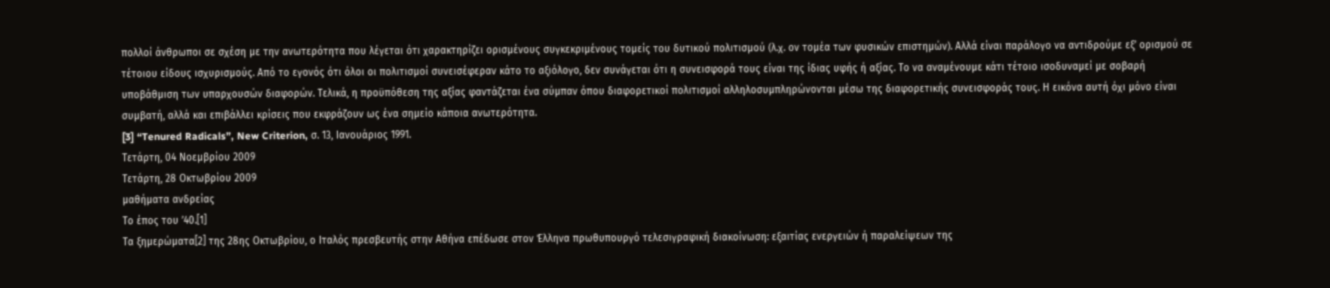πολλοί άνθρωποι σε σχέση με την ανωτερότητα που λέγεται ότι χαρακτηρίζει ορισμένους συγκεκριμένους τομείς του δυτικού πολιτισμού (λ.χ. ον τομέα των φυσικών επιστημών). Αλλά είναι παράλογο να αντιδρούμε εξ’ ορισμού σε τέτοιου είδους ισχυρισμούς. Από το εγονός ότι όλοι οι πολιτισμοί συνεισέφεραν κάτο το αξιόλογο, δεν συνάγεται ότι η συνεισφορά τους είναι της ίδιας υφής ή αξίας. Το να αναμένουμε κάτι τέτοιο ισοδυναμεί με σοβαρή υποβάθμιση των υπαρχουσών διαφορών. Τελικά, η προϋπόθεση της αξίας φαντάζεται ένα σύμπαν όπου διαφορετικοί πολιτισμοί αλληλοσυμπληρώνονται μέσω της διαφορετικής συνεισφοράς τους. Η εικόνα αυτή όχι μόνο είναι συμβατή, αλλά και επιβάλλει κρίσεις που εκφράζουν ως ένα σημείο κάποια ανωτερότητα.
[3] “Tenured Radicals”, New Criterion, σ. 13, Ιανουάριος 1991.
Τετάρτη, 04 Νοεμβρίου 2009
Τετάρτη, 28 Οκτωβρίου 2009
μαθήματα ανδρείας
Το έπος του ’40.[1]
Τα ξημερώματα[2] της 28ης Οκτωβρίου, ο Ιταλός πρεσβευτής στην Αθήνα επέδωσε στον Έλληνα πρωθυπουργό τελεσιγραφική διακοίνωση: εξαιτίας ενεργειών ή παραλείψεων της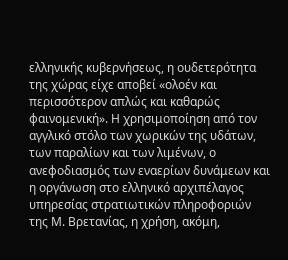ελληνικής κυβερνήσεως, η ουδετερότητα της χώρας είχε αποβεί «ολοέν και περισσότερον απλώς και καθαρώς φαινομενική». Η χρησιμοποίηση από τον αγγλικό στόλο των χωρικών της υδάτων, των παραλίων και των λιμένων, ο ανεφοδιασμός των εναερίων δυνάμεων και η οργάνωση στο ελληνικό αρχιπέλαγος υπηρεσίας στρατιωτικών πληροφοριών της Μ. Βρετανίας, η χρήση, ακόμη,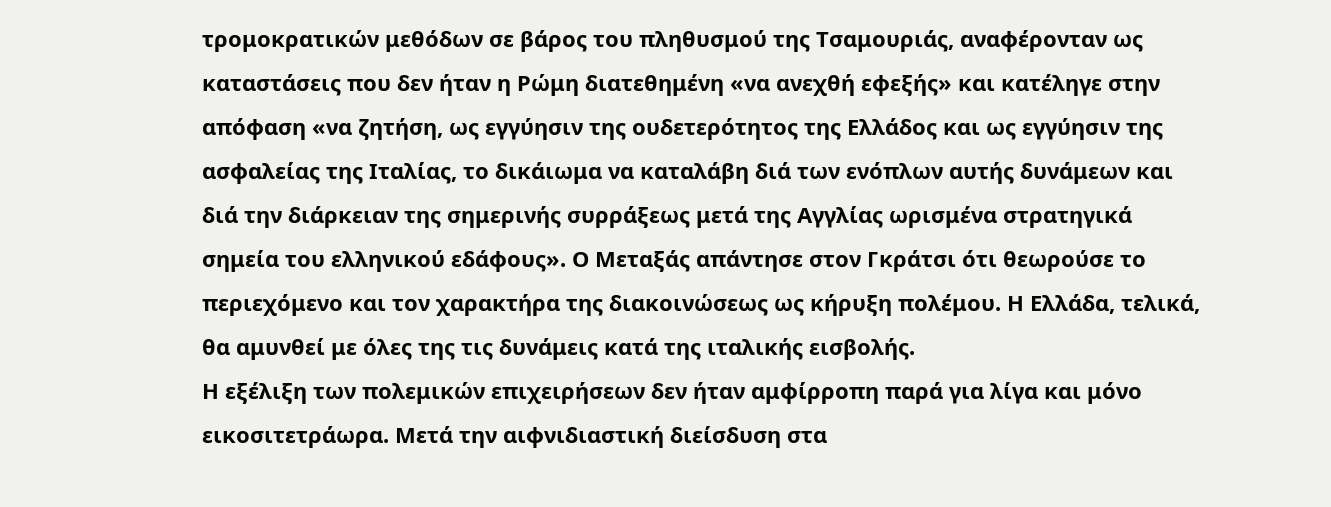τρομοκρατικών μεθόδων σε βάρος του πληθυσμού της Τσαμουριάς, αναφέρονταν ως καταστάσεις που δεν ήταν η Ρώμη διατεθημένη «να ανεχθή εφεξής» και κατέληγε στην απόφαση «να ζητήση, ως εγγύησιν της ουδετερότητος της Ελλάδος και ως εγγύησιν της ασφαλείας της Ιταλίας, το δικάιωμα να καταλάβη διά των ενόπλων αυτής δυνάμεων και διά την διάρκειαν της σημερινής συρράξεως μετά της Αγγλίας ωρισμένα στρατηγικά σημεία του ελληνικού εδάφους». Ο Μεταξάς απάντησε στον Γκράτσι ότι θεωρούσε το περιεχόμενο και τον χαρακτήρα της διακοινώσεως ως κήρυξη πολέμου. Η Ελλάδα, τελικά, θα αμυνθεί με όλες της τις δυνάμεις κατά της ιταλικής εισβολής.
Η εξέλιξη των πολεμικών επιχειρήσεων δεν ήταν αμφίρροπη παρά για λίγα και μόνο εικοσιτετράωρα. Μετά την αιφνιδιαστική διείσδυση στα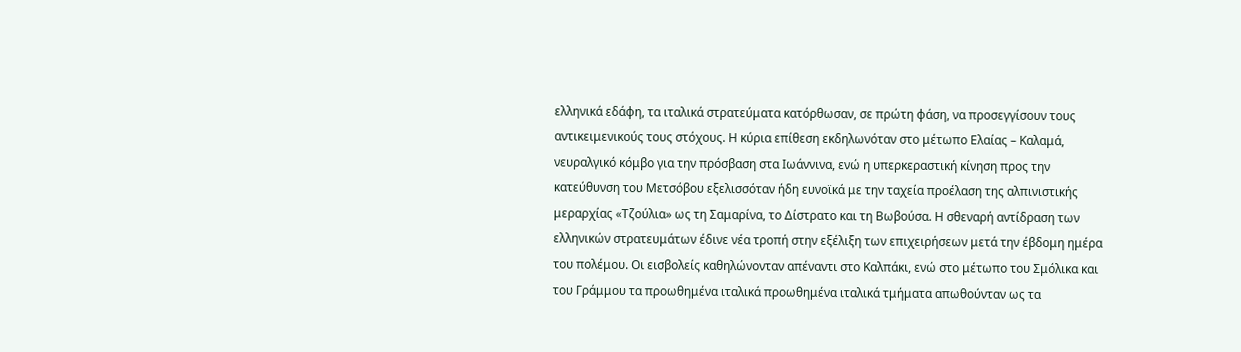ελληνικά εδάφη, τα ιταλικά στρατεύματα κατόρθωσαν, σε πρώτη φάση, να προσεγγίσουν τους αντικειμενικούς τους στόχους. Η κύρια επίθεση εκδηλωνόταν στο μέτωπο Ελαίας – Καλαμά, νευραλγικό κόμβο για την πρόσβαση στα Ιωάννινα, ενώ η υπερκεραστική κίνηση προς την κατεύθυνση του Μετσόβου εξελισσόταν ήδη ευνοϊκά με την ταχεία προέλαση της αλπινιστικής μεραρχίας «Τζούλια» ως τη Σαμαρίνα, το Δίστρατο και τη Βωβούσα. Η σθεναρή αντίδραση των ελληνικών στρατευμάτων έδινε νέα τροπή στην εξέλιξη των επιχειρήσεων μετά την έβδομη ημέρα του πολέμου. Οι εισβολείς καθηλώνονταν απέναντι στο Καλπάκι, ενώ στο μέτωπο του Σμόλικα και του Γράμμου τα προωθημένα ιταλικά προωθημένα ιταλικά τμήματα απωθούνταν ως τα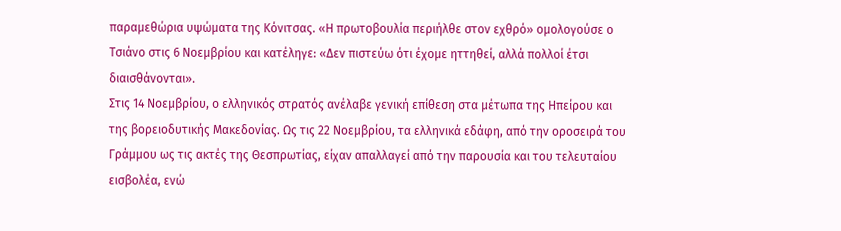παραμεθώρια υψώματα της Κόνιτσας. «Η πρωτοβουλία περιήλθε στον εχθρό» ομολογούσε ο Τσιάνο στις 6 Νοεμβρίου και κατέληγε: «Δεν πιστεύω ότι έχομε ηττηθεί, αλλά πολλοί έτσι διαισθάνονται».
Στις 14 Νοεμβρίου, ο ελληνικός στρατός ανέλαβε γενική επίθεση στα μέτωπα της Ηπείρου και της βορειοδυτικής Μακεδονίας. Ως τις 22 Νοεμβρίου, τα ελληνικά εδάφη, από την οροσειρά του Γράμμου ως τις ακτές της Θεσπρωτίας, είχαν απαλλαγεί από την παρουσία και του τελευταίου εισβολέα, ενώ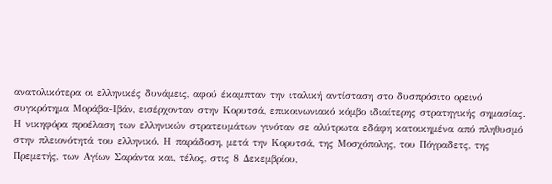ανατολικότερα οι ελληνικές δυνάμεις, αφού έκαμπταν την ιταλική αντίσταση στο δυσπρόσιτο ορεινό συγκρότημα Μοράβα-Ιβάν, εισέρχονταν στην Κορυτσά, επικοινωνιακό κόμβο ιδιαίτερης στρατηγικής σημασίας. Η νικηφόρα προέλαση των ελληνικών στρατευμάτων γινόταν σε αλύτρωτα εδάφη κατοικημένα από πληθυσμό στην πλειονότητά του ελληνικό. Η παράδοση, μετά την Κορυτσά, της Μοσχόπολης, του Πόγραδετς, της Πρεμετής, των Αγίων Σαράντα και, τέλος, στις 8 Δεκεμβρίου,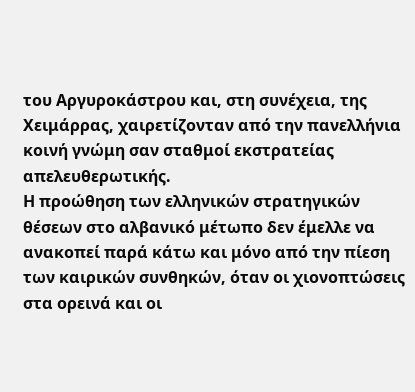του Αργυροκάστρου και, στη συνέχεια, της Χειμάρρας, χαιρετίζονταν από την πανελλήνια κοινή γνώμη σαν σταθμοί εκστρατείας απελευθερωτικής.
Η προώθηση των ελληνικών στρατηγικών θέσεων στο αλβανικό μέτωπο δεν έμελλε να ανακοπεί παρά κάτω και μόνο από την πίεση των καιρικών συνθηκών, όταν οι χιονοπτώσεις στα ορεινά και οι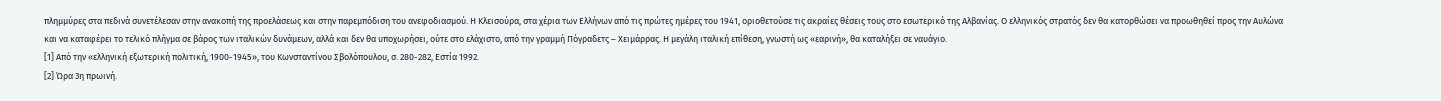πλημμύρες στα πεδινά συνετέλεσαν στην ανακοπή της προελάσεως και στην παρεμπόδιση του ανεφοδιασμού. Η Κλεισούρα, στα χέρια των Ελλήνων από τις πρώτες ημέρες του 1941, οριοθετούσε τις ακραίες θέσεις τους στο εσωτερικό της Αλβανίας. Ο ελληνικός στρατός δεν θα κατορθώσει να προωθηθεί προς την Αυλώνα και να καταφέρει το τελικό πλήγμα σε βάρος των ιταλικών δυνάμεων, αλλά και δεν θα υποχωρήσει, ούτε στο ελάχιστο, από την γραμμή Πόγραδετς – Χειμάρρας. Η μεγάλη ιταλική επίθεση, γνωστή ως «εαρινή», θα καταλήξει σε ναυάγιο.
[1] Από την «ελληνική εξωτερική πολιτική, 1900-1945», του Κωνσταντίνου Σβολόπουλου, σ. 280-282, Εστία 1992.
[2] Ώρα 3η πρωινή.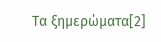Τα ξημερώματα[2]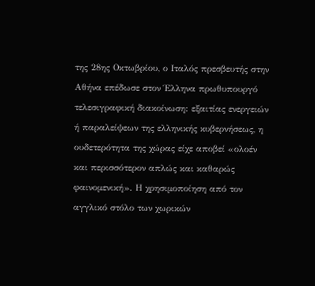της 28ης Οκτωβρίου, ο Ιταλός πρεσβευτής στην Αθήνα επέδωσε στον Έλληνα πρωθυπουργό τελεσιγραφική διακοίνωση: εξαιτίας ενεργειών ή παραλείψεων της ελληνικής κυβερνήσεως, η ουδετερότητα της χώρας είχε αποβεί «ολοέν και περισσότερον απλώς και καθαρώς φαινομενική». Η χρησιμοποίηση από τον αγγλικό στόλο των χωρικών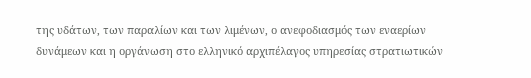της υδάτων, των παραλίων και των λιμένων, ο ανεφοδιασμός των εναερίων δυνάμεων και η οργάνωση στο ελληνικό αρχιπέλαγος υπηρεσίας στρατιωτικών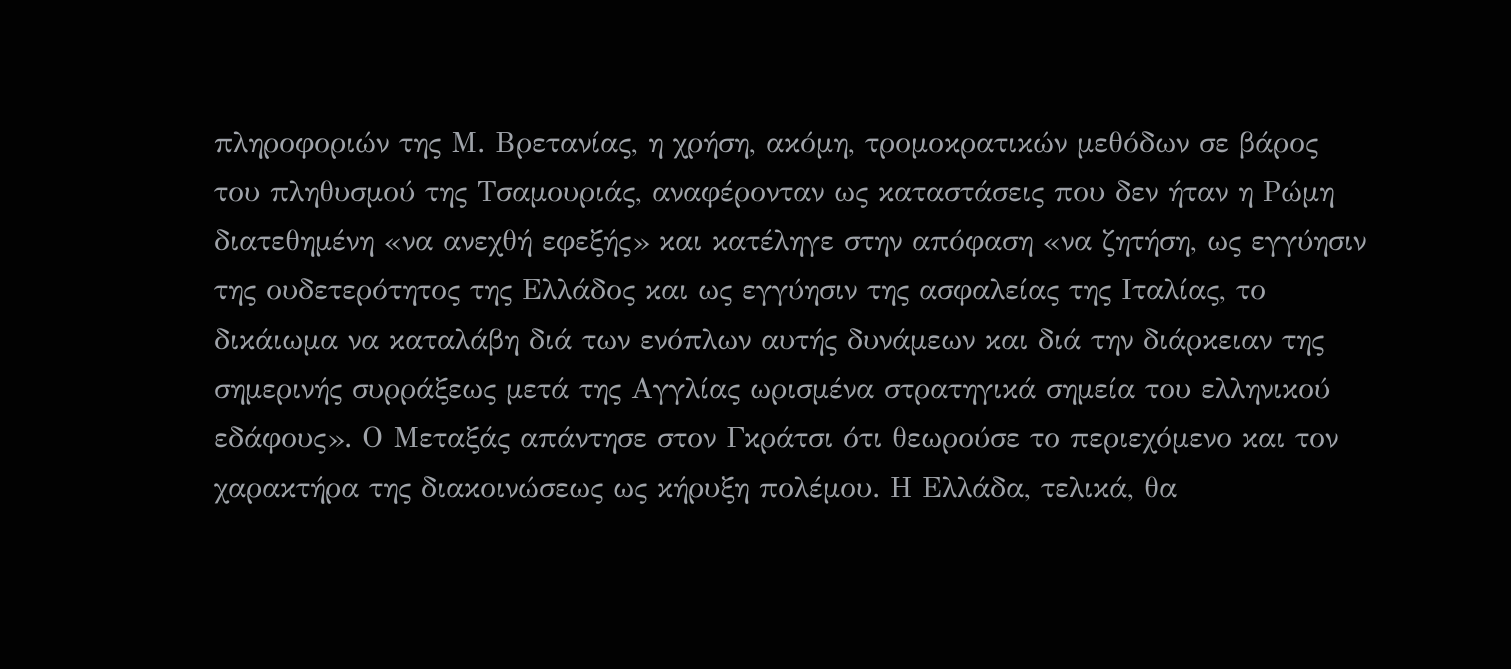πληροφοριών της Μ. Βρετανίας, η χρήση, ακόμη, τρομοκρατικών μεθόδων σε βάρος του πληθυσμού της Τσαμουριάς, αναφέρονταν ως καταστάσεις που δεν ήταν η Ρώμη διατεθημένη «να ανεχθή εφεξής» και κατέληγε στην απόφαση «να ζητήση, ως εγγύησιν της ουδετερότητος της Ελλάδος και ως εγγύησιν της ασφαλείας της Ιταλίας, το δικάιωμα να καταλάβη διά των ενόπλων αυτής δυνάμεων και διά την διάρκειαν της σημερινής συρράξεως μετά της Αγγλίας ωρισμένα στρατηγικά σημεία του ελληνικού εδάφους». Ο Μεταξάς απάντησε στον Γκράτσι ότι θεωρούσε το περιεχόμενο και τον χαρακτήρα της διακοινώσεως ως κήρυξη πολέμου. Η Ελλάδα, τελικά, θα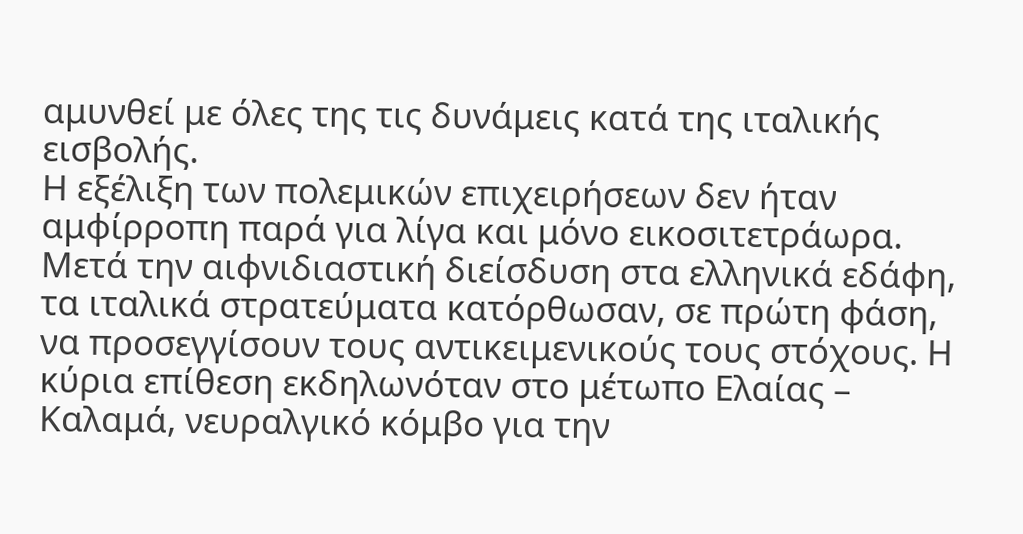αμυνθεί με όλες της τις δυνάμεις κατά της ιταλικής εισβολής.
Η εξέλιξη των πολεμικών επιχειρήσεων δεν ήταν αμφίρροπη παρά για λίγα και μόνο εικοσιτετράωρα. Μετά την αιφνιδιαστική διείσδυση στα ελληνικά εδάφη, τα ιταλικά στρατεύματα κατόρθωσαν, σε πρώτη φάση, να προσεγγίσουν τους αντικειμενικούς τους στόχους. Η κύρια επίθεση εκδηλωνόταν στο μέτωπο Ελαίας – Καλαμά, νευραλγικό κόμβο για την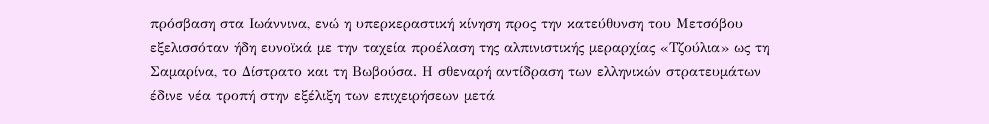πρόσβαση στα Ιωάννινα, ενώ η υπερκεραστική κίνηση προς την κατεύθυνση του Μετσόβου εξελισσόταν ήδη ευνοϊκά με την ταχεία προέλαση της αλπινιστικής μεραρχίας «Τζούλια» ως τη Σαμαρίνα, το Δίστρατο και τη Βωβούσα. Η σθεναρή αντίδραση των ελληνικών στρατευμάτων έδινε νέα τροπή στην εξέλιξη των επιχειρήσεων μετά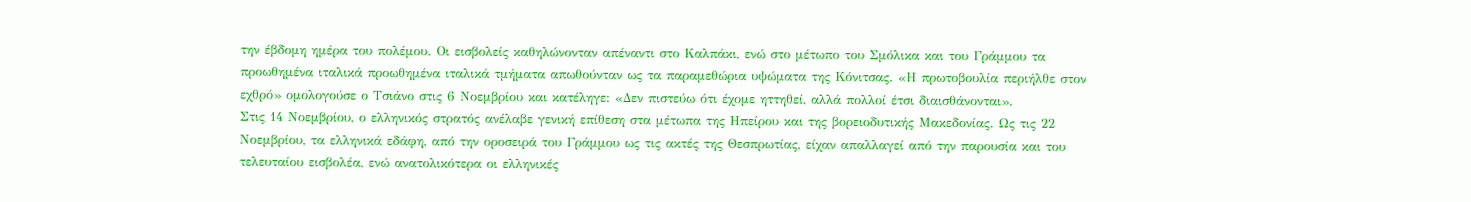την έβδομη ημέρα του πολέμου. Οι εισβολείς καθηλώνονταν απέναντι στο Καλπάκι, ενώ στο μέτωπο του Σμόλικα και του Γράμμου τα προωθημένα ιταλικά προωθημένα ιταλικά τμήματα απωθούνταν ως τα παραμεθώρια υψώματα της Κόνιτσας. «Η πρωτοβουλία περιήλθε στον εχθρό» ομολογούσε ο Τσιάνο στις 6 Νοεμβρίου και κατέληγε: «Δεν πιστεύω ότι έχομε ηττηθεί, αλλά πολλοί έτσι διαισθάνονται».
Στις 14 Νοεμβρίου, ο ελληνικός στρατός ανέλαβε γενική επίθεση στα μέτωπα της Ηπείρου και της βορειοδυτικής Μακεδονίας. Ως τις 22 Νοεμβρίου, τα ελληνικά εδάφη, από την οροσειρά του Γράμμου ως τις ακτές της Θεσπρωτίας, είχαν απαλλαγεί από την παρουσία και του τελευταίου εισβολέα, ενώ ανατολικότερα οι ελληνικές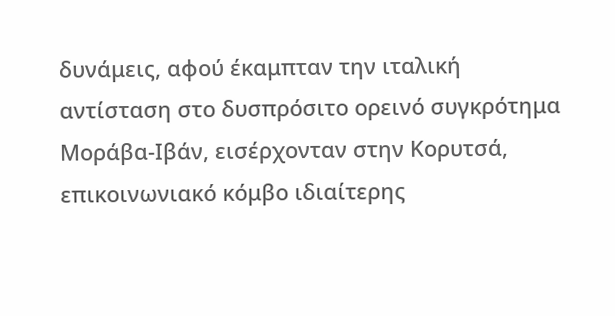δυνάμεις, αφού έκαμπταν την ιταλική αντίσταση στο δυσπρόσιτο ορεινό συγκρότημα Μοράβα-Ιβάν, εισέρχονταν στην Κορυτσά, επικοινωνιακό κόμβο ιδιαίτερης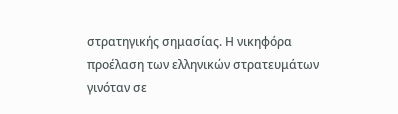στρατηγικής σημασίας. Η νικηφόρα προέλαση των ελληνικών στρατευμάτων γινόταν σε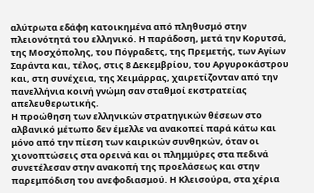αλύτρωτα εδάφη κατοικημένα από πληθυσμό στην πλειονότητά του ελληνικό. Η παράδοση, μετά την Κορυτσά, της Μοσχόπολης, του Πόγραδετς, της Πρεμετής, των Αγίων Σαράντα και, τέλος, στις 8 Δεκεμβρίου, του Αργυροκάστρου και, στη συνέχεια, της Χειμάρρας, χαιρετίζονταν από την πανελλήνια κοινή γνώμη σαν σταθμοί εκστρατείας απελευθερωτικής.
Η προώθηση των ελληνικών στρατηγικών θέσεων στο αλβανικό μέτωπο δεν έμελλε να ανακοπεί παρά κάτω και μόνο από την πίεση των καιρικών συνθηκών, όταν οι χιονοπτώσεις στα ορεινά και οι πλημμύρες στα πεδινά συνετέλεσαν στην ανακοπή της προελάσεως και στην παρεμπόδιση του ανεφοδιασμού. Η Κλεισούρα, στα χέρια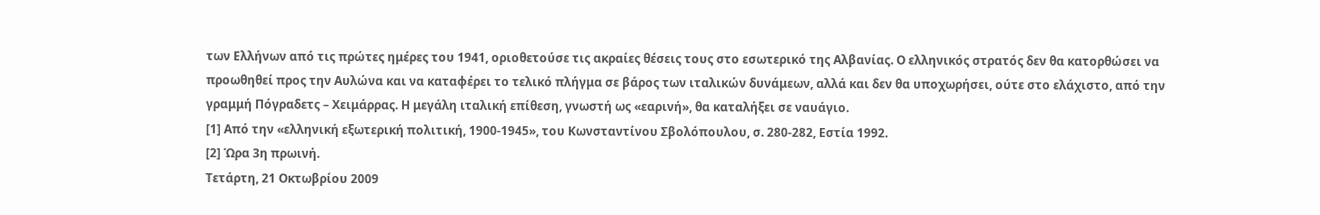των Ελλήνων από τις πρώτες ημέρες του 1941, οριοθετούσε τις ακραίες θέσεις τους στο εσωτερικό της Αλβανίας. Ο ελληνικός στρατός δεν θα κατορθώσει να προωθηθεί προς την Αυλώνα και να καταφέρει το τελικό πλήγμα σε βάρος των ιταλικών δυνάμεων, αλλά και δεν θα υποχωρήσει, ούτε στο ελάχιστο, από την γραμμή Πόγραδετς – Χειμάρρας. Η μεγάλη ιταλική επίθεση, γνωστή ως «εαρινή», θα καταλήξει σε ναυάγιο.
[1] Από την «ελληνική εξωτερική πολιτική, 1900-1945», του Κωνσταντίνου Σβολόπουλου, σ. 280-282, Εστία 1992.
[2] Ώρα 3η πρωινή.
Τετάρτη, 21 Οκτωβρίου 2009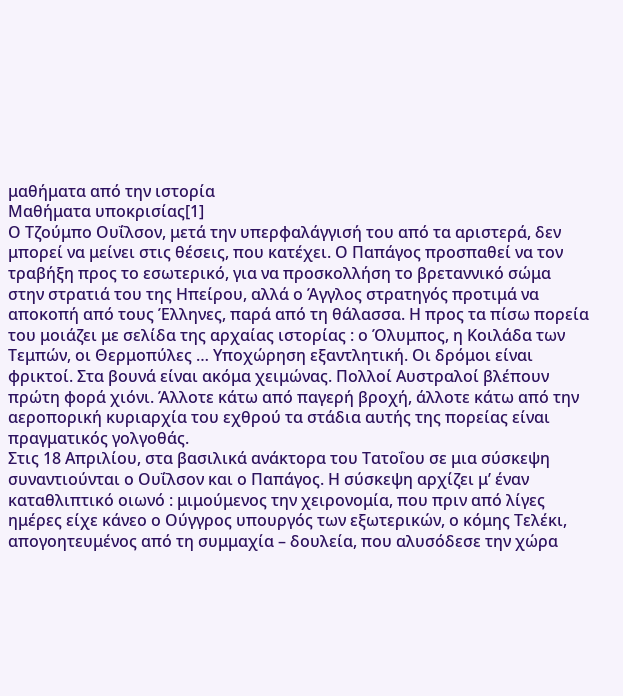μαθήματα από την ιστορία
Μαθήματα υποκρισίας[1]
Ο Τζούμπο Ουΐλσον, μετά την υπερφαλάγγισή του από τα αριστερά, δεν μπορεί να μείνει στις θέσεις, που κατέχει. Ο Παπάγος προσπαθεί να τον τραβήξη προς το εσωτερικό, για να προσκολλήση το βρεταννικό σώμα στην στρατιά του της Ηπείρου, αλλά ο Άγγλος στρατηγός προτιμά να αποκοπή από τους Έλληνες, παρά από τη θάλασσα. Η προς τα πίσω πορεία του μοιάζει με σελίδα της αρχαίας ιστορίας : ο Όλυμπος, η Κοιλάδα των Τεμπών, οι Θερμοπύλες … Υποχώρηση εξαντλητική. Οι δρόμοι είναι φρικτοί. Στα βουνά είναι ακόμα χειμώνας. Πολλοί Αυστραλοί βλέπουν πρώτη φορά χιόνι. Άλλοτε κάτω από παγερή βροχή, άλλοτε κάτω από την αεροπορική κυριαρχία του εχθρού τα στάδια αυτής της πορείας είναι πραγματικός γολγοθάς.
Στις 18 Απριλίου, στα βασιλικά ανάκτορα του Τατοΐου σε μια σύσκεψη συναντιούνται ο Ουΐλσον και ο Παπάγος. Η σύσκεψη αρχίζει μ’ έναν καταθλιπτικό οιωνό : μιμούμενος την χειρονομία, που πριν από λίγες ημέρες είχε κάνεο ο Ούγγρος υπουργός των εξωτερικών, ο κόμης Τελέκι, απογοητευμένος από τη συμμαχία – δουλεία, που αλυσόδεσε την χώρα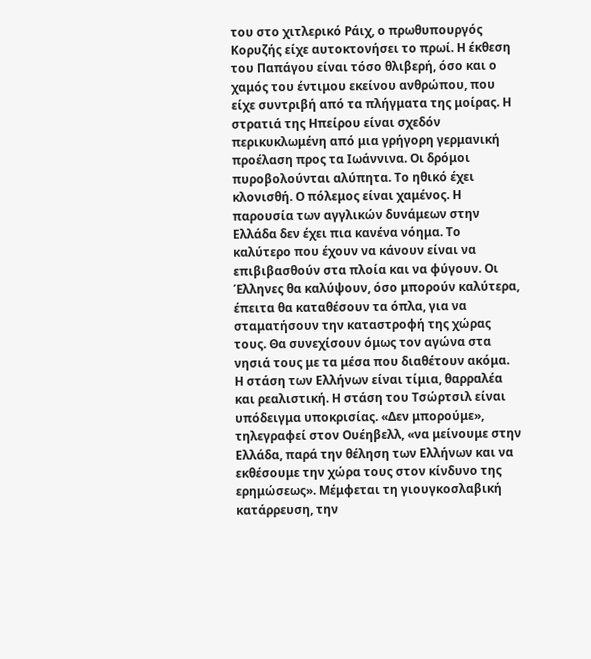του στο χιτλερικό Ράιχ, ο πρωθυπουργός Κορυζής είχε αυτοκτονήσει το πρωί. Η έκθεση του Παπάγου είναι τόσο θλιβερή, όσο και ο χαμός του έντιμου εκείνου ανθρώπου, που είχε συντριβή από τα πλήγματα της μοίρας. Η στρατιά της Ηπείρου είναι σχεδόν περικυκλωμένη από μια γρήγορη γερμανική προέλαση προς τα Ιωάννινα. Οι δρόμοι πυροβολούνται αλύπητα. Το ηθικό έχει κλονισθή. Ο πόλεμος είναι χαμένος. Η παρουσία των αγγλικών δυνάμεων στην Ελλάδα δεν έχει πια κανένα νόημα. Το καλύτερο που έχουν να κάνουν είναι να επιβιβασθούν στα πλοία και να φύγουν. Οι Έλληνες θα καλύψουν, όσο μπορούν καλύτερα, έπειτα θα καταθέσουν τα όπλα, για να σταματήσουν την καταστροφή της χώρας τους. Θα συνεχίσουν όμως τον αγώνα στα νησιά τους με τα μέσα που διαθέτουν ακόμα.
Η στάση των Ελλήνων είναι τίμια, θαρραλέα και ρεαλιστική. Η στάση του Τσώρτσιλ είναι υπόδειγμα υποκρισίας. «Δεν μπορούμε», τηλεγραφεί στον Ουέηβελλ, «να μείνουμε στην Ελλάδα, παρά την θέληση των Ελλήνων και να εκθέσουμε την χώρα τους στον κίνδυνο της ερημώσεως». Μέμφεται τη γιουγκοσλαβική κατάρρευση, την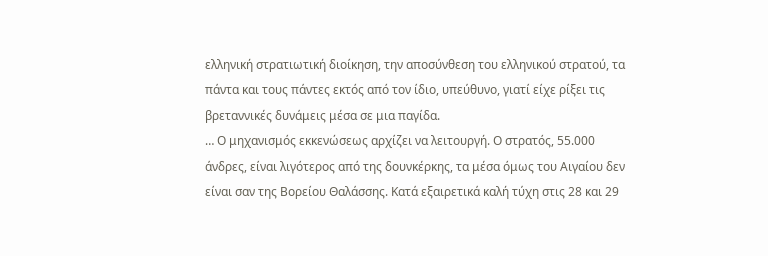ελληνική στρατιωτική διοίκηση, την αποσύνθεση του ελληνικού στρατού, τα πάντα και τους πάντες εκτός από τον ίδιο, υπεύθυνο, γιατί είχε ρίξει τις βρεταννικές δυνάμεις μέσα σε μια παγίδα.
… Ο μηχανισμός εκκενώσεως αρχίζει να λειτουργή. Ο στρατός, 55.000 άνδρες, είναι λιγότερος από της δουνκέρκης, τα μέσα όμως του Αιγαίου δεν είναι σαν της Βορείου Θαλάσσης. Κατά εξαιρετικά καλή τύχη στις 28 και 29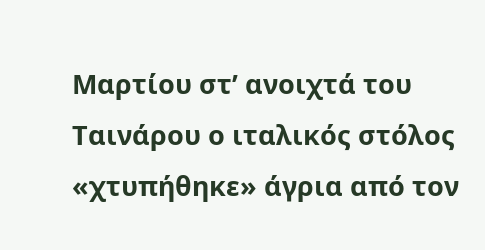Μαρτίου στ’ ανοιχτά του Ταινάρου ο ιταλικός στόλος «χτυπήθηκε» άγρια από τον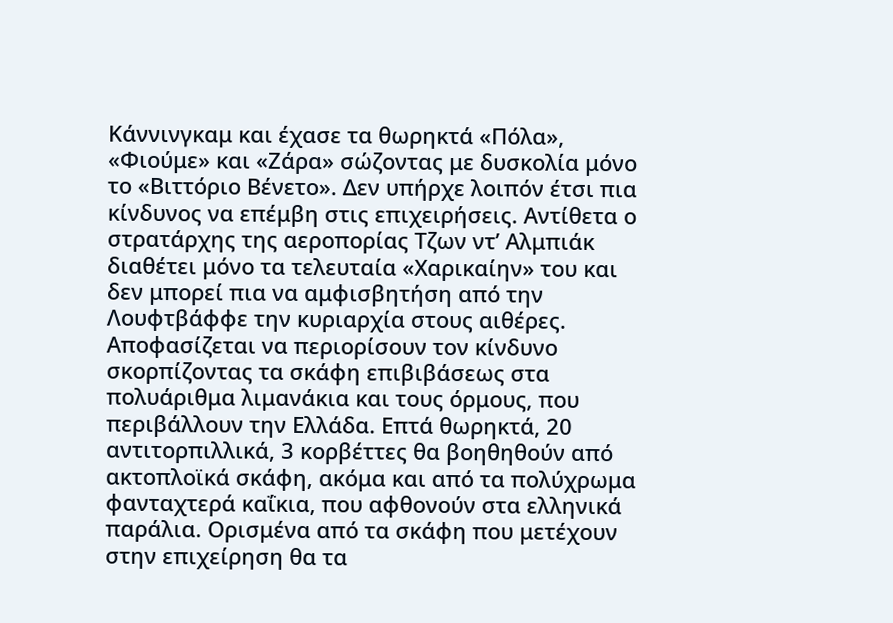Κάννινγκαμ και έχασε τα θωρηκτά «Πόλα», «Φιούμε» και «Ζάρα» σώζοντας με δυσκολία μόνο το «Βιττόριο Βένετο». Δεν υπήρχε λοιπόν έτσι πια κίνδυνος να επέμβη στις επιχειρήσεις. Αντίθετα ο στρατάρχης της αεροπορίας Τζων ντ’ Αλμπιάκ διαθέτει μόνο τα τελευταία «Χαρικαίην» του και δεν μπορεί πια να αμφισβητήση από την Λουφτβάφφε την κυριαρχία στους αιθέρες. Αποφασίζεται να περιορίσουν τον κίνδυνο σκορπίζοντας τα σκάφη επιβιβάσεως στα πολυάριθμα λιμανάκια και τους όρμους, που περιβάλλουν την Ελλάδα. Επτά θωρηκτά, 20 αντιτορπιλλικά, 3 κορβέττες θα βοηθηθούν από ακτοπλοϊκά σκάφη, ακόμα και από τα πολύχρωμα φανταχτερά καΐκια, που αφθονούν στα ελληνικά παράλια. Ορισμένα από τα σκάφη που μετέχουν στην επιχείρηση θα τα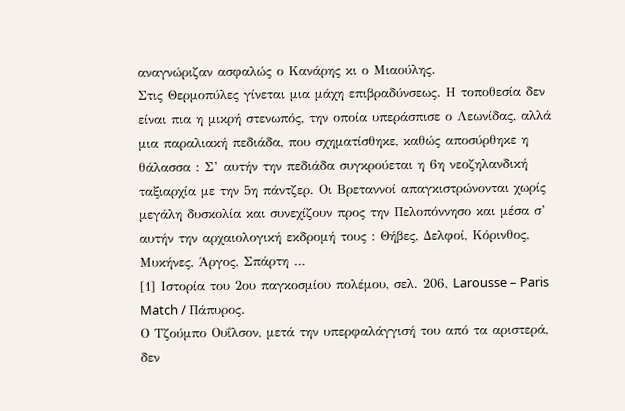αναγνώριζαν ασφαλώς ο Κανάρης κι ο Μιαούλης.
Στις Θερμοπύλες γίνεται μια μάχη επιβραδύνσεως. Η τοποθεσία δεν είναι πια η μικρή στενωπός, την οποία υπεράσπισε ο Λεωνίδας, αλλά μια παραλιακή πεδιάδα, που σχηματίσθηκε, καθώς αποσύρθηκε η θάλασσα : Σ’ αυτήν την πεδιάδα συγκρούεται η 6η νεοζηλανδική ταξιαρχία με την 5η πάντζερ. Οι Βρεταννοί απαγκιστρώνονται χωρίς μεγάλη δυσκολία και συνεχίζουν προς την Πελοπόννησο και μέσα σ’ αυτήν την αρχαιολογική εκδρομή τους : Θήβες, Δελφοί, Κόρινθος, Μυκήνες, Άργος, Σπάρτη …
[1] Ιστορία του 2ου παγκοσμίου πολέμου, σελ. 206, Larousse – Paris Match / Πάπυρος.
Ο Τζούμπο Ουΐλσον, μετά την υπερφαλάγγισή του από τα αριστερά, δεν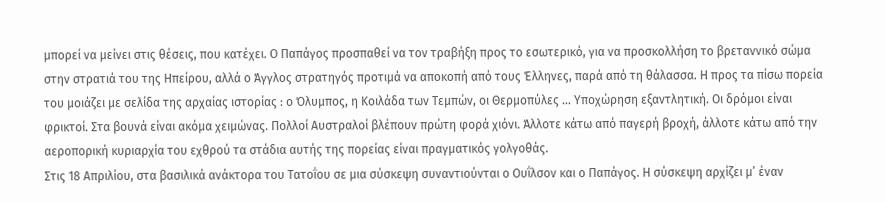μπορεί να μείνει στις θέσεις, που κατέχει. Ο Παπάγος προσπαθεί να τον τραβήξη προς το εσωτερικό, για να προσκολλήση το βρεταννικό σώμα στην στρατιά του της Ηπείρου, αλλά ο Άγγλος στρατηγός προτιμά να αποκοπή από τους Έλληνες, παρά από τη θάλασσα. Η προς τα πίσω πορεία του μοιάζει με σελίδα της αρχαίας ιστορίας : ο Όλυμπος, η Κοιλάδα των Τεμπών, οι Θερμοπύλες … Υποχώρηση εξαντλητική. Οι δρόμοι είναι φρικτοί. Στα βουνά είναι ακόμα χειμώνας. Πολλοί Αυστραλοί βλέπουν πρώτη φορά χιόνι. Άλλοτε κάτω από παγερή βροχή, άλλοτε κάτω από την αεροπορική κυριαρχία του εχθρού τα στάδια αυτής της πορείας είναι πραγματικός γολγοθάς.
Στις 18 Απριλίου, στα βασιλικά ανάκτορα του Τατοΐου σε μια σύσκεψη συναντιούνται ο Ουΐλσον και ο Παπάγος. Η σύσκεψη αρχίζει μ’ έναν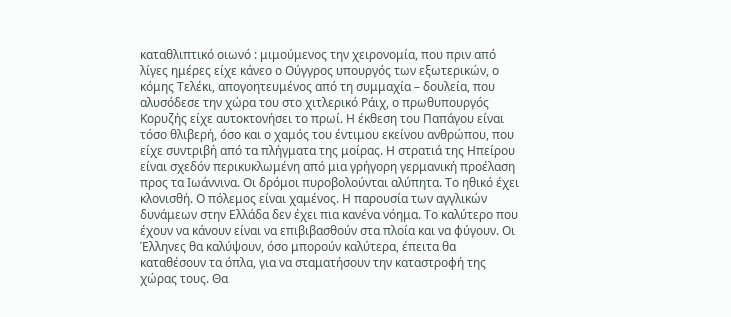καταθλιπτικό οιωνό : μιμούμενος την χειρονομία, που πριν από λίγες ημέρες είχε κάνεο ο Ούγγρος υπουργός των εξωτερικών, ο κόμης Τελέκι, απογοητευμένος από τη συμμαχία – δουλεία, που αλυσόδεσε την χώρα του στο χιτλερικό Ράιχ, ο πρωθυπουργός Κορυζής είχε αυτοκτονήσει το πρωί. Η έκθεση του Παπάγου είναι τόσο θλιβερή, όσο και ο χαμός του έντιμου εκείνου ανθρώπου, που είχε συντριβή από τα πλήγματα της μοίρας. Η στρατιά της Ηπείρου είναι σχεδόν περικυκλωμένη από μια γρήγορη γερμανική προέλαση προς τα Ιωάννινα. Οι δρόμοι πυροβολούνται αλύπητα. Το ηθικό έχει κλονισθή. Ο πόλεμος είναι χαμένος. Η παρουσία των αγγλικών δυνάμεων στην Ελλάδα δεν έχει πια κανένα νόημα. Το καλύτερο που έχουν να κάνουν είναι να επιβιβασθούν στα πλοία και να φύγουν. Οι Έλληνες θα καλύψουν, όσο μπορούν καλύτερα, έπειτα θα καταθέσουν τα όπλα, για να σταματήσουν την καταστροφή της χώρας τους. Θα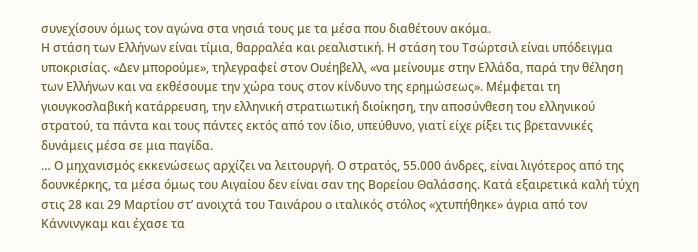συνεχίσουν όμως τον αγώνα στα νησιά τους με τα μέσα που διαθέτουν ακόμα.
Η στάση των Ελλήνων είναι τίμια, θαρραλέα και ρεαλιστική. Η στάση του Τσώρτσιλ είναι υπόδειγμα υποκρισίας. «Δεν μπορούμε», τηλεγραφεί στον Ουέηβελλ, «να μείνουμε στην Ελλάδα, παρά την θέληση των Ελλήνων και να εκθέσουμε την χώρα τους στον κίνδυνο της ερημώσεως». Μέμφεται τη γιουγκοσλαβική κατάρρευση, την ελληνική στρατιωτική διοίκηση, την αποσύνθεση του ελληνικού στρατού, τα πάντα και τους πάντες εκτός από τον ίδιο, υπεύθυνο, γιατί είχε ρίξει τις βρεταννικές δυνάμεις μέσα σε μια παγίδα.
… Ο μηχανισμός εκκενώσεως αρχίζει να λειτουργή. Ο στρατός, 55.000 άνδρες, είναι λιγότερος από της δουνκέρκης, τα μέσα όμως του Αιγαίου δεν είναι σαν της Βορείου Θαλάσσης. Κατά εξαιρετικά καλή τύχη στις 28 και 29 Μαρτίου στ’ ανοιχτά του Ταινάρου ο ιταλικός στόλος «χτυπήθηκε» άγρια από τον Κάννινγκαμ και έχασε τα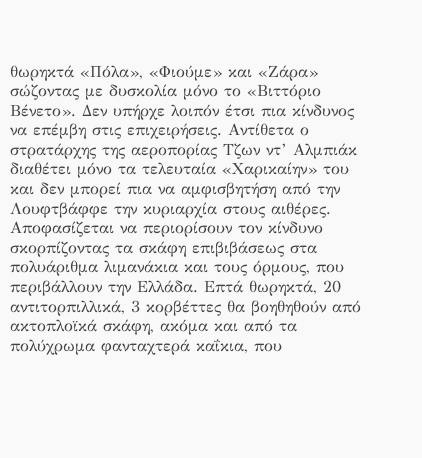θωρηκτά «Πόλα», «Φιούμε» και «Ζάρα» σώζοντας με δυσκολία μόνο το «Βιττόριο Βένετο». Δεν υπήρχε λοιπόν έτσι πια κίνδυνος να επέμβη στις επιχειρήσεις. Αντίθετα ο στρατάρχης της αεροπορίας Τζων ντ’ Αλμπιάκ διαθέτει μόνο τα τελευταία «Χαρικαίην» του και δεν μπορεί πια να αμφισβητήση από την Λουφτβάφφε την κυριαρχία στους αιθέρες. Αποφασίζεται να περιορίσουν τον κίνδυνο σκορπίζοντας τα σκάφη επιβιβάσεως στα πολυάριθμα λιμανάκια και τους όρμους, που περιβάλλουν την Ελλάδα. Επτά θωρηκτά, 20 αντιτορπιλλικά, 3 κορβέττες θα βοηθηθούν από ακτοπλοϊκά σκάφη, ακόμα και από τα πολύχρωμα φανταχτερά καΐκια, που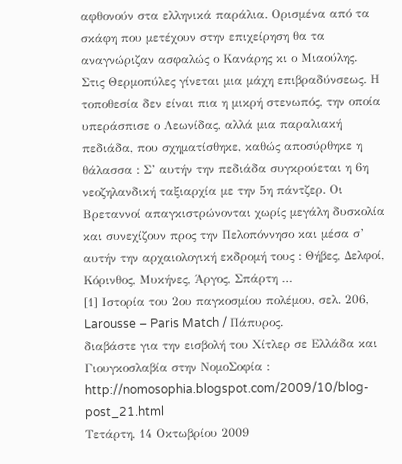αφθονούν στα ελληνικά παράλια. Ορισμένα από τα σκάφη που μετέχουν στην επιχείρηση θα τα αναγνώριζαν ασφαλώς ο Κανάρης κι ο Μιαούλης.
Στις Θερμοπύλες γίνεται μια μάχη επιβραδύνσεως. Η τοποθεσία δεν είναι πια η μικρή στενωπός, την οποία υπεράσπισε ο Λεωνίδας, αλλά μια παραλιακή πεδιάδα, που σχηματίσθηκε, καθώς αποσύρθηκε η θάλασσα : Σ’ αυτήν την πεδιάδα συγκρούεται η 6η νεοζηλανδική ταξιαρχία με την 5η πάντζερ. Οι Βρεταννοί απαγκιστρώνονται χωρίς μεγάλη δυσκολία και συνεχίζουν προς την Πελοπόννησο και μέσα σ’ αυτήν την αρχαιολογική εκδρομή τους : Θήβες, Δελφοί, Κόρινθος, Μυκήνες, Άργος, Σπάρτη …
[1] Ιστορία του 2ου παγκοσμίου πολέμου, σελ. 206, Larousse – Paris Match / Πάπυρος.
διαβάστε για την εισβολή του Χίτλερ σε Ελλάδα και Γιουγκοσλαβία στην ΝομοΣοφία : http://nomosophia.blogspot.com/2009/10/blog-post_21.html
Τετάρτη, 14 Οκτωβρίου 2009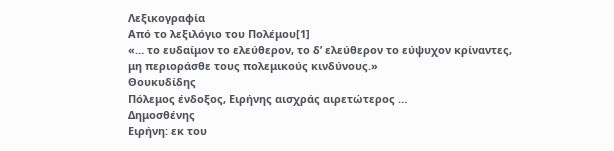Λεξικογραφία
Από το λεξιλόγιο του Πολέμου[1]
«… το ευδαίμον το ελεύθερον, το δ’ ελεύθερον το εύψυχον κρίναντες, μη περιοράσθε τους πολεμικούς κινδύνους.»
Θουκυδίδης
Πόλεμος ένδοξος, Ειρήνης αισχράς αιρετώτερος …
Δημοσθένης
Ειρήνη: εκ του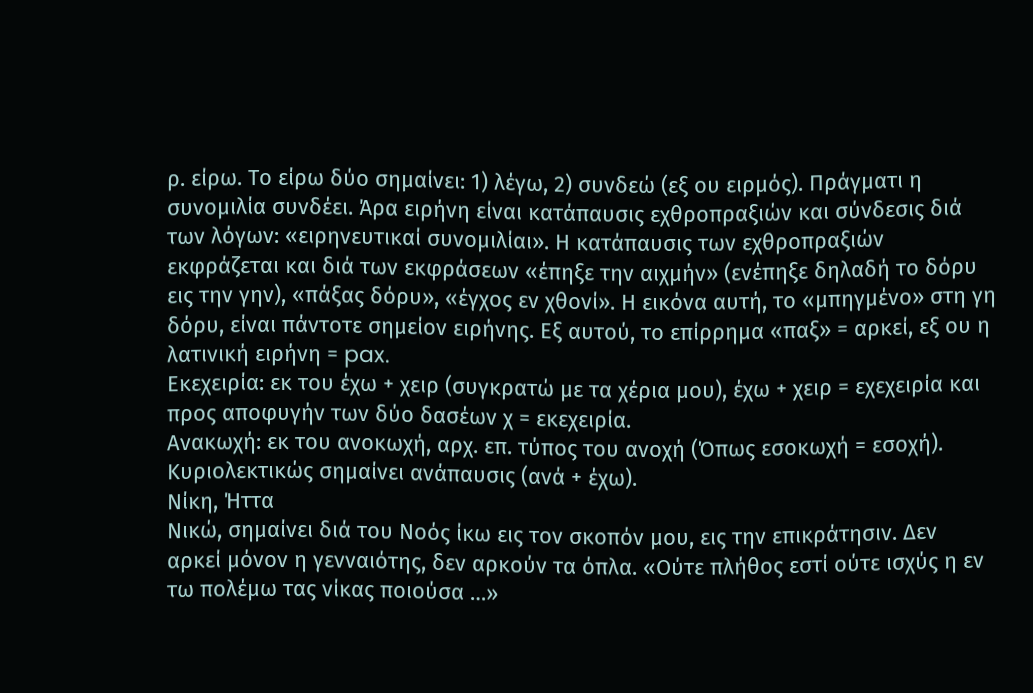ρ. είρω. Το είρω δύο σημαίνει: 1) λέγω, 2) συνδεώ (εξ ου ειρμός). Πράγματι η συνομιλία συνδέει. Άρα ειρήνη είναι κατάπαυσις εχθροπραξιών και σύνδεσις διά των λόγων: «ειρηνευτικαί συνομιλίαι». Η κατάπαυσις των εχθροπραξιών εκφράζεται και διά των εκφράσεων «έπηξε την αιχμήν» (ενέπηξε δηλαδή το δόρυ εις την γην), «πάξας δόρυ», «έγχος εν χθονί». Η εικόνα αυτή, το «μπηγμένο» στη γη δόρυ, είναι πάντοτε σημείον ειρήνης. Εξ αυτού, το επίρρημα «παξ» = αρκεί, εξ ου η λατινική ειρήνη = pax.
Εκεχειρία: εκ του έχω + χειρ (συγκρατώ με τα χέρια μου), έχω + χειρ = εχεχειρία και προς αποφυγήν των δύο δασέων χ = εκεχειρία.
Ανακωχή: εκ του ανοκωχή, αρχ. επ. τύπος του ανοχή (Όπως εσοκωχή = εσοχή). Κυριολεκτικώς σημαίνει ανάπαυσις (ανά + έχω).
Νίκη, Ήττα
Νικώ, σημαίνει διά του Νοός ίκω εις τον σκοπόν μου, εις την επικράτησιν. Δεν αρκεί μόνον η γενναιότης, δεν αρκούν τα όπλα. «Ούτε πλήθος εστί ούτε ισχύς η εν τω πολέμω τας νίκας ποιούσα …»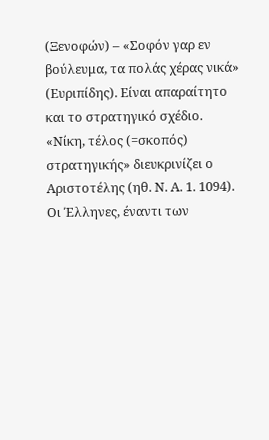(Ξενοφών) – «Σοφόν γαρ εν βούλευμα, τα πολάς χέρας νικά» (Ευριπίδης). Είναι απαραίτητο και το στρατηγικό σχέδιο. «Νίκη, τέλος (=σκοπός) στρατηγικής» διευκρινίζει ο Αριστοτέλης (ηθ. Ν. Α. 1. 1094). Οι Έλληνες, έναντι των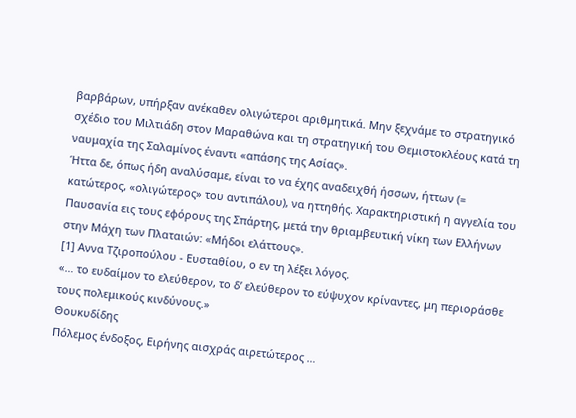βαρβάρων, υπήρξαν ανέκαθεν ολιγώτεροι αριθμητικά. Μην ξεχνάμε το στρατηγικό σχέδιο του Μιλτιάδη στον Μαραθώνα και τη στρατηγική του Θεμιστοκλέους κατά τη ναυμαχία της Σαλαμίνος έναντι «απάσης της Ασίας».
Ήττα δε, όπως ήδη αναλύσαμε, είναι το να έχης αναδειχθή ήσσων, ήττων (= κατώτερος, «ολιγώτερος» του αντιπάλου), να ηττηθής. Χαρακτηριστική η αγγελία του Παυσανία εις τους εφόρους της Σπάρτης, μετά την θριαμβευτική νίκη των Ελλήνων στην Μάχη των Πλαταιών: «Μήδοι ελάττους».
[1] Αννα Τζιροπούλου - Ευσταθίου, ο εν τη λέξει λόγος.
«… το ευδαίμον το ελεύθερον, το δ’ ελεύθερον το εύψυχον κρίναντες, μη περιοράσθε τους πολεμικούς κινδύνους.»
Θουκυδίδης
Πόλεμος ένδοξος, Ειρήνης αισχράς αιρετώτερος …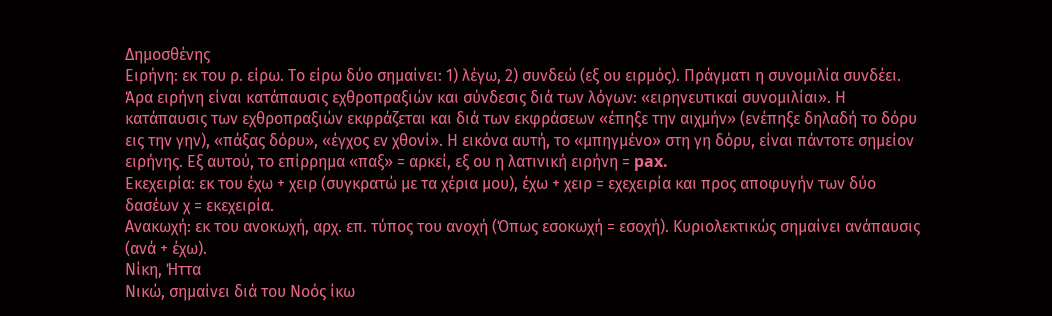Δημοσθένης
Ειρήνη: εκ του ρ. είρω. Το είρω δύο σημαίνει: 1) λέγω, 2) συνδεώ (εξ ου ειρμός). Πράγματι η συνομιλία συνδέει. Άρα ειρήνη είναι κατάπαυσις εχθροπραξιών και σύνδεσις διά των λόγων: «ειρηνευτικαί συνομιλίαι». Η κατάπαυσις των εχθροπραξιών εκφράζεται και διά των εκφράσεων «έπηξε την αιχμήν» (ενέπηξε δηλαδή το δόρυ εις την γην), «πάξας δόρυ», «έγχος εν χθονί». Η εικόνα αυτή, το «μπηγμένο» στη γη δόρυ, είναι πάντοτε σημείον ειρήνης. Εξ αυτού, το επίρρημα «παξ» = αρκεί, εξ ου η λατινική ειρήνη = pax.
Εκεχειρία: εκ του έχω + χειρ (συγκρατώ με τα χέρια μου), έχω + χειρ = εχεχειρία και προς αποφυγήν των δύο δασέων χ = εκεχειρία.
Ανακωχή: εκ του ανοκωχή, αρχ. επ. τύπος του ανοχή (Όπως εσοκωχή = εσοχή). Κυριολεκτικώς σημαίνει ανάπαυσις (ανά + έχω).
Νίκη, Ήττα
Νικώ, σημαίνει διά του Νοός ίκω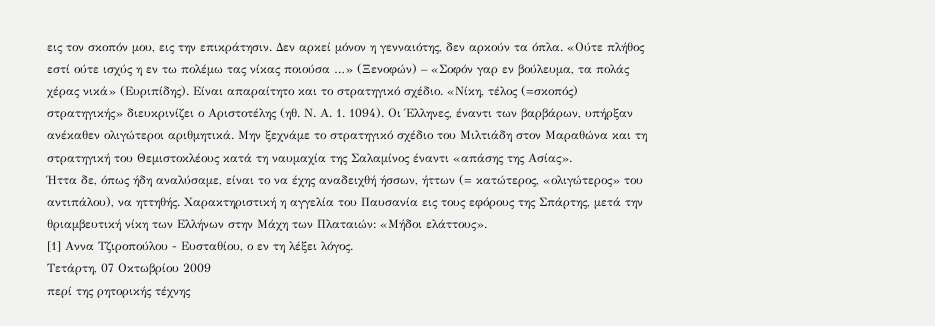εις τον σκοπόν μου, εις την επικράτησιν. Δεν αρκεί μόνον η γενναιότης, δεν αρκούν τα όπλα. «Ούτε πλήθος εστί ούτε ισχύς η εν τω πολέμω τας νίκας ποιούσα …» (Ξενοφών) – «Σοφόν γαρ εν βούλευμα, τα πολάς χέρας νικά» (Ευριπίδης). Είναι απαραίτητο και το στρατηγικό σχέδιο. «Νίκη, τέλος (=σκοπός) στρατηγικής» διευκρινίζει ο Αριστοτέλης (ηθ. Ν. Α. 1. 1094). Οι Έλληνες, έναντι των βαρβάρων, υπήρξαν ανέκαθεν ολιγώτεροι αριθμητικά. Μην ξεχνάμε το στρατηγικό σχέδιο του Μιλτιάδη στον Μαραθώνα και τη στρατηγική του Θεμιστοκλέους κατά τη ναυμαχία της Σαλαμίνος έναντι «απάσης της Ασίας».
Ήττα δε, όπως ήδη αναλύσαμε, είναι το να έχης αναδειχθή ήσσων, ήττων (= κατώτερος, «ολιγώτερος» του αντιπάλου), να ηττηθής. Χαρακτηριστική η αγγελία του Παυσανία εις τους εφόρους της Σπάρτης, μετά την θριαμβευτική νίκη των Ελλήνων στην Μάχη των Πλαταιών: «Μήδοι ελάττους».
[1] Αννα Τζιροπούλου - Ευσταθίου, ο εν τη λέξει λόγος.
Τετάρτη, 07 Οκτωβρίου 2009
περί της ρητορικής τέχνης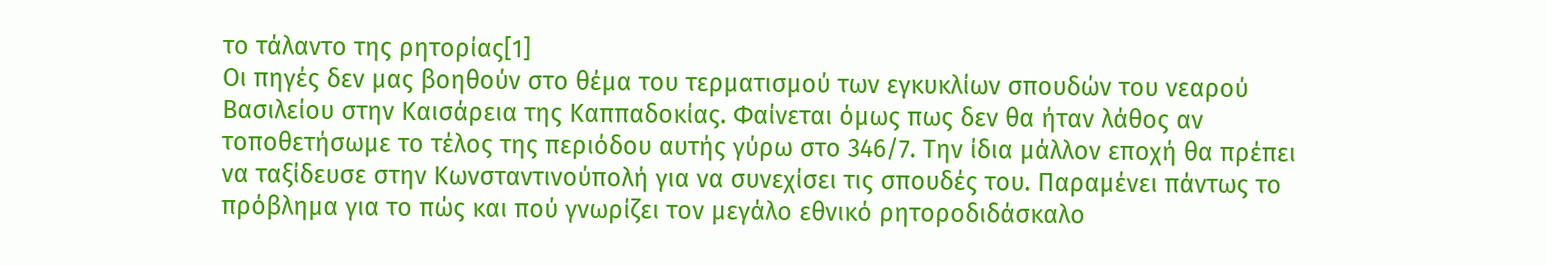το τάλαντο της ρητορίας[1]
Οι πηγές δεν μας βοηθούν στο θέμα του τερματισμού των εγκυκλίων σπουδών του νεαρού Βασιλείου στην Καισάρεια της Καππαδοκίας. Φαίνεται όμως πως δεν θα ήταν λάθος αν τοποθετήσωμε το τέλος της περιόδου αυτής γύρω στο 346/7. Την ίδια μάλλον εποχή θα πρέπει να ταξίδευσε στην Κωνσταντινούπολή για να συνεχίσει τις σπουδές του. Παραμένει πάντως το πρόβλημα για το πώς και πού γνωρίζει τον μεγάλο εθνικό ρητοροδιδάσκαλο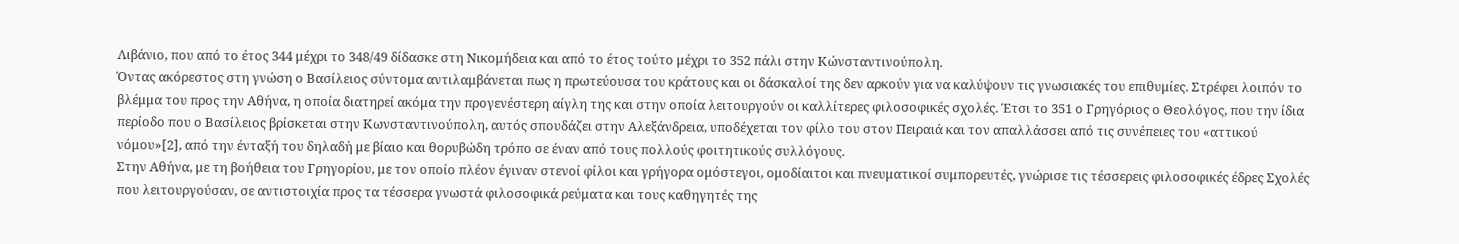Λιβάνιο, που από το έτος 344 μέχρι το 348/49 δίδασκε στη Νικομήδεια και από το έτος τούτο μέχρι το 352 πάλι στην Κώνσταντινούπολη.
Όντας ακόρεστος στη γνώση ο Βασίλειος σύντομα αντιλαμβάνεται πως η πρωτεύουσα του κράτους και οι δάσκαλοί της δεν αρκούν για να καλύψουν τις γνωσιακές του επιθυμίες. Στρέφει λοιπόν το βλέμμα του προς την Αθήνα, η οποία διατηρεί ακόμα την προγενέστερη αίγλη της και στην οποία λειτουργούν οι καλλίτερες φιλοσοφικές σχολές. Έτσι το 351 ο Γρηγόριος ο Θεολόγος, που την ίδια περίοδο που ο Βασίλειος βρίσκεται στην Κωνσταντινούπολη, αυτός σπουδάζει στην Αλεξάνδρεια, υποδέχεται τον φίλο του στον Πειραιά και τον απαλλάσσει από τις συνέπειες του «αττικού νόμου»[2], από την ένταξή του δηλαδή με βίαιο και θορυβώδη τρόπο σε έναν από τους πολλούς φοιτητικούς συλλόγους.
Στην Αθήνα, με τη βοήθεια του Γρηγορίου, με τον οποίο πλέον έγιναν στενοί φίλοι και γρήγορα ομόστεγοι, ομοδίαιτοι και πνευματικοί συμπορευτές, γνώρισε τις τέσσερεις φιλοσοφικές έδρες Σχολές που λειτουργούσαν, σε αντιστοιχία προς τα τέσσερα γνωστά φιλοσοφικά ρεύματα και τους καθηγητές της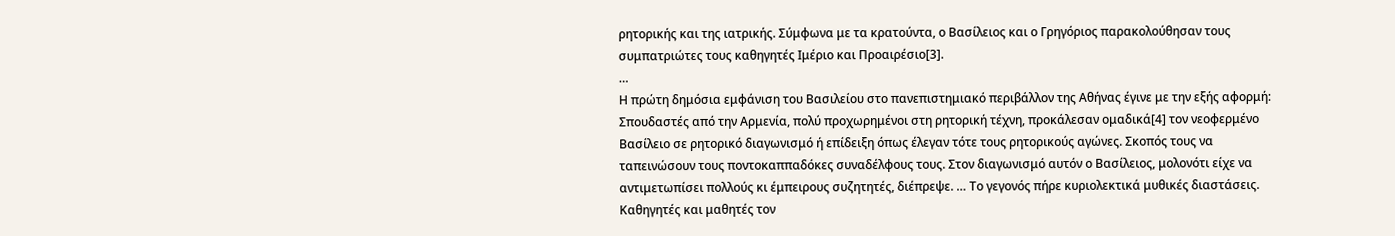ρητορικής και της ιατρικής. Σύμφωνα με τα κρατούντα, ο Βασίλειος και ο Γρηγόριος παρακολούθησαν τους συμπατριώτες τους καθηγητές Ιμέριο και Προαιρέσιο[3].
…
Η πρώτη δημόσια εμφάνιση του Βασιλείου στο πανεπιστημιακό περιβάλλον της Αθήνας έγινε με την εξής αφορμή: Σπουδαστές από την Αρμενία, πολύ προχωρημένοι στη ρητορική τέχνη, προκάλεσαν ομαδικά[4] τον νεοφερμένο Βασίλειο σε ρητορικό διαγωνισμό ή επίδειξη όπως έλεγαν τότε τους ρητορικούς αγώνες. Σκοπός τους να ταπεινώσουν τους ποντοκαππαδόκες συναδέλφους τους. Στον διαγωνισμό αυτόν ο Βασίλειος, μολονότι είχε να αντιμετωπίσει πολλούς κι έμπειρους συζητητές, διέπρεψε. … Το γεγονός πήρε κυριολεκτικά μυθικές διαστάσεις. Καθηγητές και μαθητές τον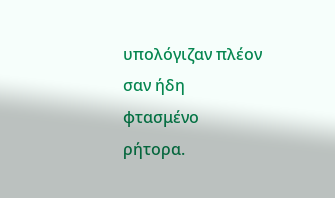υπολόγιζαν πλέον σαν ήδη φτασμένο ρήτορα.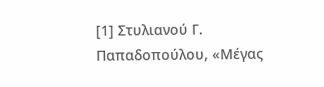[1] Στυλιανού Γ. Παπαδοπούλου, «Μέγας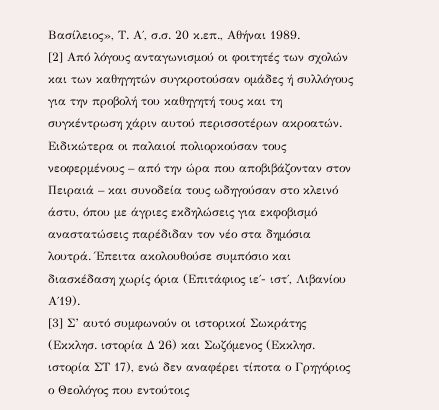Βασίλειος», Τ. Α΄, σ.σ. 20 κ.επ., Αθήναι 1989.
[2] Από λόγους ανταγωνισμού οι φοιτητές των σχολών και των καθηγητών συγκροτούσαν ομάδες ή συλλόγους για την προβολή του καθηγητή τους και τη συγκέντρωση χάριν αυτού περισσοτέρων ακροατών. Ειδικώτερα οι παλαιοί πολιορκούσαν τους νεοφερμένους – από την ώρα που αποβιβάζονταν στον Πειραιά – και συνοδεία τους ωδηγούσαν στο κλεινό άστυ, όπου με άγριες εκδηλώσεις για εκφοβισμό αναστατώσεις παρέδιδαν τον νέο στα δημόσια λουτρά. Έπειτα ακολουθούσε συμπόσιο και διασκέδαση χωρίς όρια (Επιτάφιος ιε΄- ιστ΄, Λιβανίου Α΄19).
[3] Σ’ αυτό συμφωνούν οι ιστορικοί Σωκράτης (Εκκλησ. ιστορία Δ 26) και Σωζόμενος (Εκκλησ. ιστορία ΣΤ 17), ενώ δεν αναφέρει τίποτα ο Γρηγόριος ο Θεολόγος που εντούτοις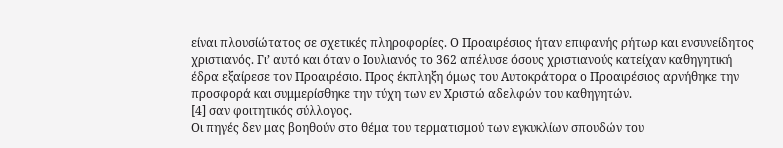είναι πλουσίώτατος σε σχετικές πληροφορίες. Ο Προαιρέσιος ήταν επιφανής ρήτωρ και ενσυνείδητος χριστιανός. Γι’ αυτό και όταν ο Ιουλιανός το 362 απέλυσε όσους χριστιανούς κατείχαν καθηγητική έδρα εξαίρεσε τον Προαιρέσιο. Προς έκπληξη όμως του Αυτοκράτορα ο Προαιρέσιος αρνήθηκε την προσφορά και συμμερίσθηκε την τύχη των εν Χριστώ αδελφών του καθηγητών.
[4] σαν φοιτητικός σύλλογος.
Οι πηγές δεν μας βοηθούν στο θέμα του τερματισμού των εγκυκλίων σπουδών του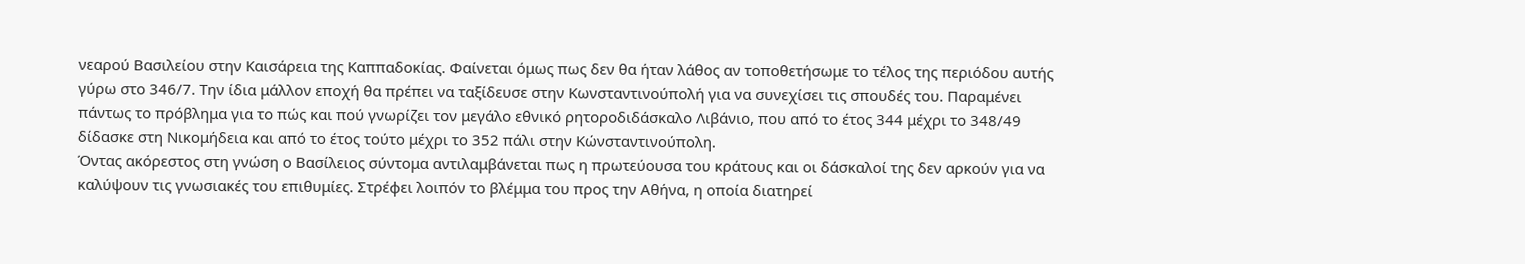νεαρού Βασιλείου στην Καισάρεια της Καππαδοκίας. Φαίνεται όμως πως δεν θα ήταν λάθος αν τοποθετήσωμε το τέλος της περιόδου αυτής γύρω στο 346/7. Την ίδια μάλλον εποχή θα πρέπει να ταξίδευσε στην Κωνσταντινούπολή για να συνεχίσει τις σπουδές του. Παραμένει πάντως το πρόβλημα για το πώς και πού γνωρίζει τον μεγάλο εθνικό ρητοροδιδάσκαλο Λιβάνιο, που από το έτος 344 μέχρι το 348/49 δίδασκε στη Νικομήδεια και από το έτος τούτο μέχρι το 352 πάλι στην Κώνσταντινούπολη.
Όντας ακόρεστος στη γνώση ο Βασίλειος σύντομα αντιλαμβάνεται πως η πρωτεύουσα του κράτους και οι δάσκαλοί της δεν αρκούν για να καλύψουν τις γνωσιακές του επιθυμίες. Στρέφει λοιπόν το βλέμμα του προς την Αθήνα, η οποία διατηρεί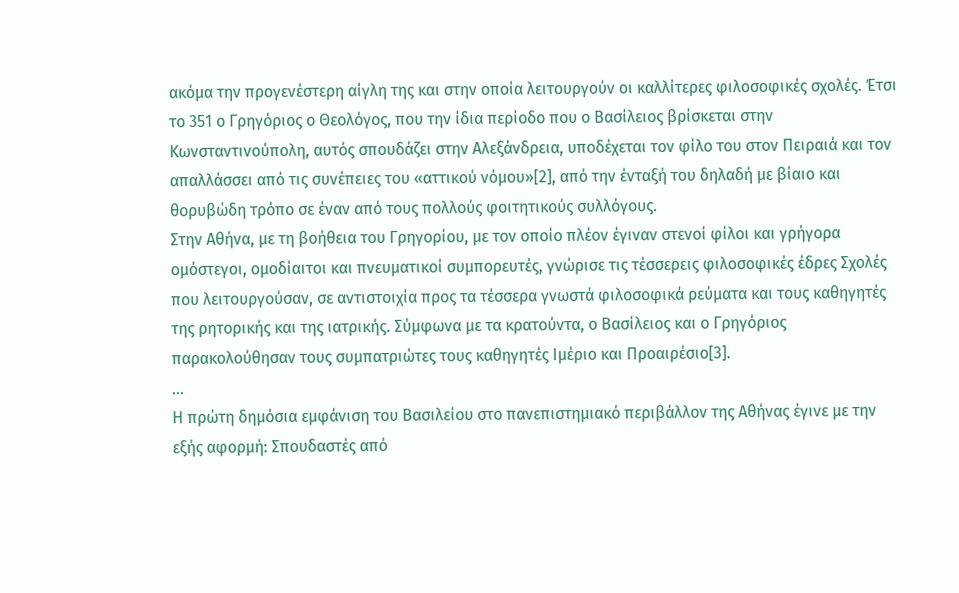ακόμα την προγενέστερη αίγλη της και στην οποία λειτουργούν οι καλλίτερες φιλοσοφικές σχολές. Έτσι το 351 ο Γρηγόριος ο Θεολόγος, που την ίδια περίοδο που ο Βασίλειος βρίσκεται στην Κωνσταντινούπολη, αυτός σπουδάζει στην Αλεξάνδρεια, υποδέχεται τον φίλο του στον Πειραιά και τον απαλλάσσει από τις συνέπειες του «αττικού νόμου»[2], από την ένταξή του δηλαδή με βίαιο και θορυβώδη τρόπο σε έναν από τους πολλούς φοιτητικούς συλλόγους.
Στην Αθήνα, με τη βοήθεια του Γρηγορίου, με τον οποίο πλέον έγιναν στενοί φίλοι και γρήγορα ομόστεγοι, ομοδίαιτοι και πνευματικοί συμπορευτές, γνώρισε τις τέσσερεις φιλοσοφικές έδρες Σχολές που λειτουργούσαν, σε αντιστοιχία προς τα τέσσερα γνωστά φιλοσοφικά ρεύματα και τους καθηγητές της ρητορικής και της ιατρικής. Σύμφωνα με τα κρατούντα, ο Βασίλειος και ο Γρηγόριος παρακολούθησαν τους συμπατριώτες τους καθηγητές Ιμέριο και Προαιρέσιο[3].
…
Η πρώτη δημόσια εμφάνιση του Βασιλείου στο πανεπιστημιακό περιβάλλον της Αθήνας έγινε με την εξής αφορμή: Σπουδαστές από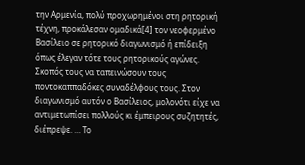την Αρμενία, πολύ προχωρημένοι στη ρητορική τέχνη, προκάλεσαν ομαδικά[4] τον νεοφερμένο Βασίλειο σε ρητορικό διαγωνισμό ή επίδειξη όπως έλεγαν τότε τους ρητορικούς αγώνες. Σκοπός τους να ταπεινώσουν τους ποντοκαππαδόκες συναδέλφους τους. Στον διαγωνισμό αυτόν ο Βασίλειος, μολονότι είχε να αντιμετωπίσει πολλούς κι έμπειρους συζητητές, διέπρεψε. … Το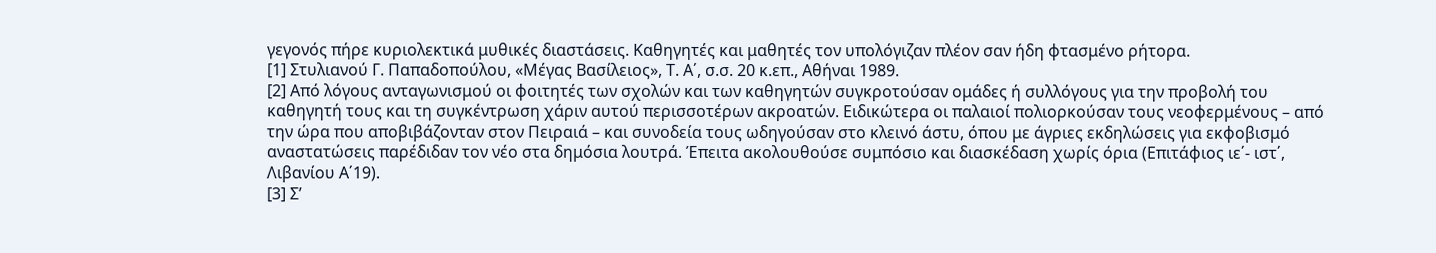γεγονός πήρε κυριολεκτικά μυθικές διαστάσεις. Καθηγητές και μαθητές τον υπολόγιζαν πλέον σαν ήδη φτασμένο ρήτορα.
[1] Στυλιανού Γ. Παπαδοπούλου, «Μέγας Βασίλειος», Τ. Α΄, σ.σ. 20 κ.επ., Αθήναι 1989.
[2] Από λόγους ανταγωνισμού οι φοιτητές των σχολών και των καθηγητών συγκροτούσαν ομάδες ή συλλόγους για την προβολή του καθηγητή τους και τη συγκέντρωση χάριν αυτού περισσοτέρων ακροατών. Ειδικώτερα οι παλαιοί πολιορκούσαν τους νεοφερμένους – από την ώρα που αποβιβάζονταν στον Πειραιά – και συνοδεία τους ωδηγούσαν στο κλεινό άστυ, όπου με άγριες εκδηλώσεις για εκφοβισμό αναστατώσεις παρέδιδαν τον νέο στα δημόσια λουτρά. Έπειτα ακολουθούσε συμπόσιο και διασκέδαση χωρίς όρια (Επιτάφιος ιε΄- ιστ΄, Λιβανίου Α΄19).
[3] Σ’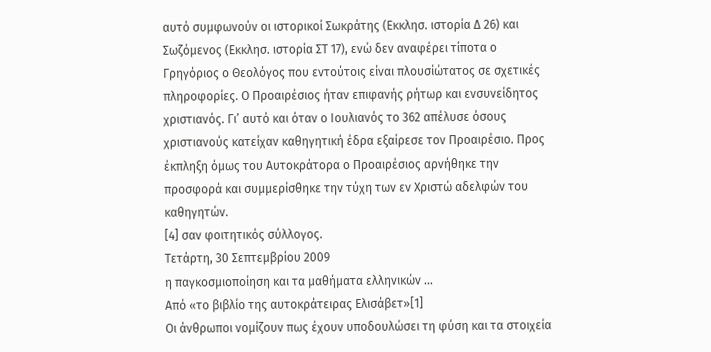αυτό συμφωνούν οι ιστορικοί Σωκράτης (Εκκλησ. ιστορία Δ 26) και Σωζόμενος (Εκκλησ. ιστορία ΣΤ 17), ενώ δεν αναφέρει τίποτα ο Γρηγόριος ο Θεολόγος που εντούτοις είναι πλουσίώτατος σε σχετικές πληροφορίες. Ο Προαιρέσιος ήταν επιφανής ρήτωρ και ενσυνείδητος χριστιανός. Γι’ αυτό και όταν ο Ιουλιανός το 362 απέλυσε όσους χριστιανούς κατείχαν καθηγητική έδρα εξαίρεσε τον Προαιρέσιο. Προς έκπληξη όμως του Αυτοκράτορα ο Προαιρέσιος αρνήθηκε την προσφορά και συμμερίσθηκε την τύχη των εν Χριστώ αδελφών του καθηγητών.
[4] σαν φοιτητικός σύλλογος.
Τετάρτη, 30 Σεπτεμβρίου 2009
η παγκοσμιοποίηση και τα μαθήματα ελληνικών ...
Από «το βιβλίο της αυτοκράτειρας Ελισάβετ»[1]
Οι άνθρωποι νομίζουν πως έχουν υποδουλώσει τη φύση και τα στοιχεία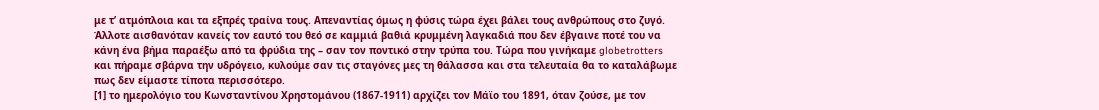με τ’ ατμόπλοια και τα εξπρές τραίνα τους. Απεναντίας όμως η φύσις τώρα έχει βάλει τους ανθρώπους στο ζυγό. Άλλοτε αισθανόταν κανείς τον εαυτό του θεό σε καμμιά βαθιά κρυμμένη λαγκαδιά που δεν έβγαινε ποτέ του να κάνη ένα βήμα παραέξω από τα φρύδια της – σαν τον ποντικό στην τρύπα του. Τώρα που γινήκαμε globetrotters και πήραμε σβάρνα την υδρόγειο, κυλούμε σαν τις σταγόνες μες τη θάλασσα και στα τελευταία θα το καταλάβωμε πως δεν είμαστε τίποτα περισσότερο.
[1] το ημερολόγιο του Κωνσταντίνου Χρηστομάνου (1867-1911) αρχίζει τον Μάϊο του 1891, όταν ζούσε, με τον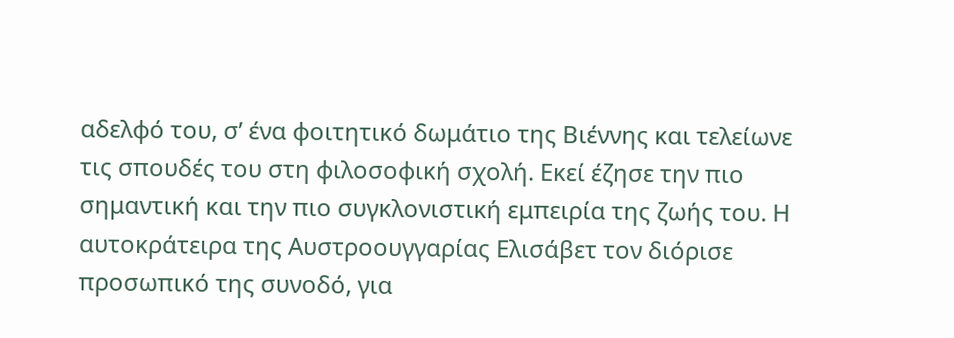αδελφό του, σ’ ένα φοιτητικό δωμάτιο της Βιέννης και τελείωνε τις σπουδές του στη φιλοσοφική σχολή. Εκεί έζησε την πιο σημαντική και την πιο συγκλονιστική εμπειρία της ζωής του. Η αυτοκράτειρα της Αυστροουγγαρίας Ελισάβετ τον διόρισε προσωπικό της συνοδό, για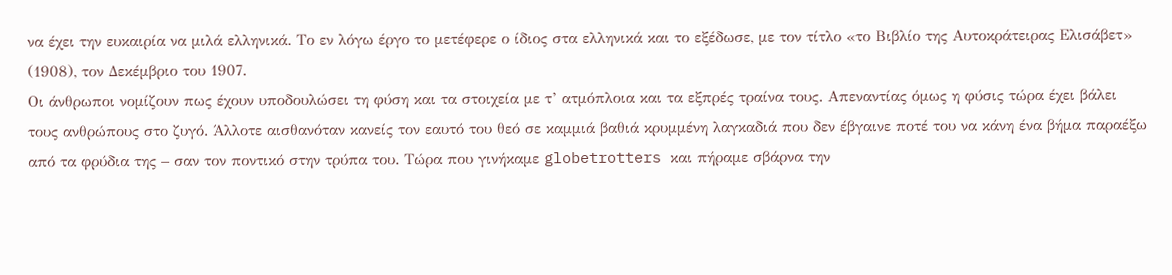να έχει την ευκαιρία να μιλά ελληνικά. Το εν λόγω έργο το μετέφερε ο ίδιος στα ελληνικά και το εξέδωσε, με τον τίτλο «το Βιβλίο της Αυτοκράτειρας Ελισάβετ» (1908), τον Δεκέμβριο του 1907.
Οι άνθρωποι νομίζουν πως έχουν υποδουλώσει τη φύση και τα στοιχεία με τ’ ατμόπλοια και τα εξπρές τραίνα τους. Απεναντίας όμως η φύσις τώρα έχει βάλει τους ανθρώπους στο ζυγό. Άλλοτε αισθανόταν κανείς τον εαυτό του θεό σε καμμιά βαθιά κρυμμένη λαγκαδιά που δεν έβγαινε ποτέ του να κάνη ένα βήμα παραέξω από τα φρύδια της – σαν τον ποντικό στην τρύπα του. Τώρα που γινήκαμε globetrotters και πήραμε σβάρνα την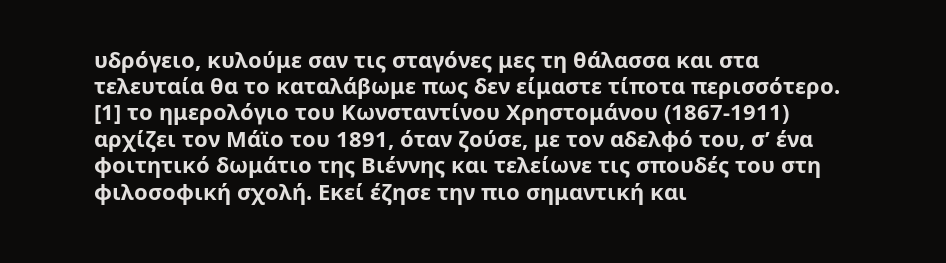υδρόγειο, κυλούμε σαν τις σταγόνες μες τη θάλασσα και στα τελευταία θα το καταλάβωμε πως δεν είμαστε τίποτα περισσότερο.
[1] το ημερολόγιο του Κωνσταντίνου Χρηστομάνου (1867-1911) αρχίζει τον Μάϊο του 1891, όταν ζούσε, με τον αδελφό του, σ’ ένα φοιτητικό δωμάτιο της Βιέννης και τελείωνε τις σπουδές του στη φιλοσοφική σχολή. Εκεί έζησε την πιο σημαντική και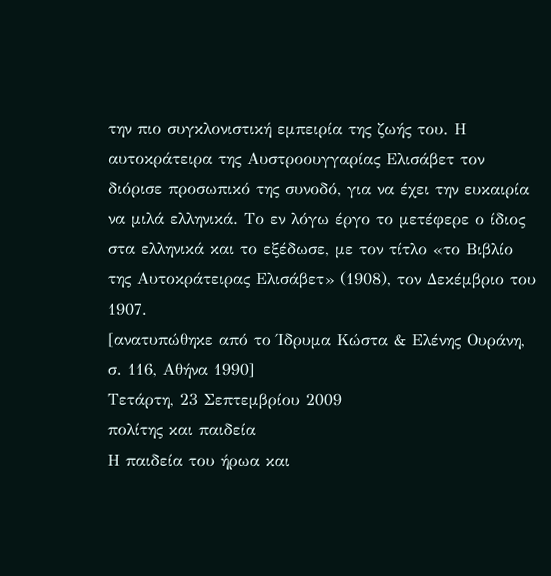την πιο συγκλονιστική εμπειρία της ζωής του. Η αυτοκράτειρα της Αυστροουγγαρίας Ελισάβετ τον διόρισε προσωπικό της συνοδό, για να έχει την ευκαιρία να μιλά ελληνικά. Το εν λόγω έργο το μετέφερε ο ίδιος στα ελληνικά και το εξέδωσε, με τον τίτλο «το Βιβλίο της Αυτοκράτειρας Ελισάβετ» (1908), τον Δεκέμβριο του 1907.
[ανατυπώθηκε από το Ίδρυμα Κώστα & Ελένης Ουράνη, σ. 116, Αθήνα 1990]
Τετάρτη, 23 Σεπτεμβρίου 2009
πολίτης και παιδεία
Η παιδεία του ήρωα και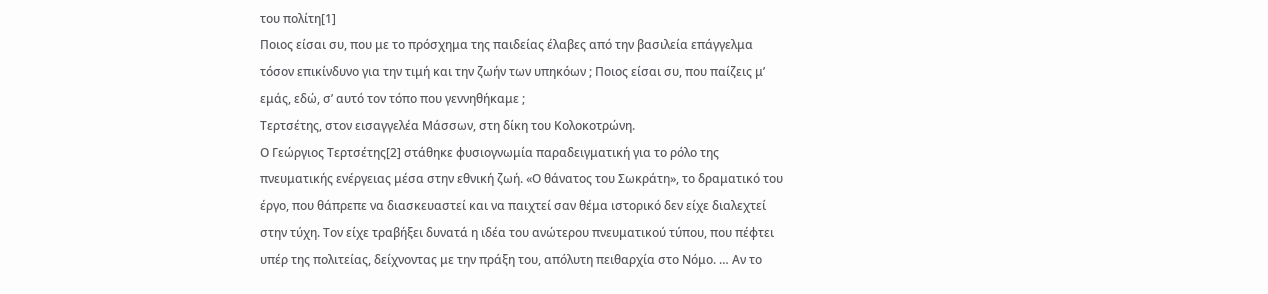του πολίτη[1]
Ποιος είσαι συ, που με το πρόσχημα της παιδείας έλαβες από την βασιλεία επάγγελμα τόσον επικίνδυνο για την τιμή και την ζωήν των υπηκόων ; Ποιος είσαι συ, που παίζεις μ’ εμάς, εδώ, σ’ αυτό τον τόπο που γεννηθήκαμε ;
Τερτσέτης, στον εισαγγελέα Μάσσων, στη δίκη του Κολοκοτρώνη.
Ο Γεώργιος Τερτσέτης[2] στάθηκε φυσιογνωμία παραδειγματική για το ρόλο της πνευματικής ενέργειας μέσα στην εθνική ζωή. «Ο θάνατος του Σωκράτη», το δραματικό του έργο, που θάπρεπε να διασκευαστεί και να παιχτεί σαν θέμα ιστορικό δεν είχε διαλεχτεί στην τύχη. Τον είχε τραβήξει δυνατά η ιδέα του ανώτερου πνευματικού τύπου, που πέφτει υπέρ της πολιτείας, δείχνοντας με την πράξη του, απόλυτη πειθαρχία στο Νόμο. … Αν το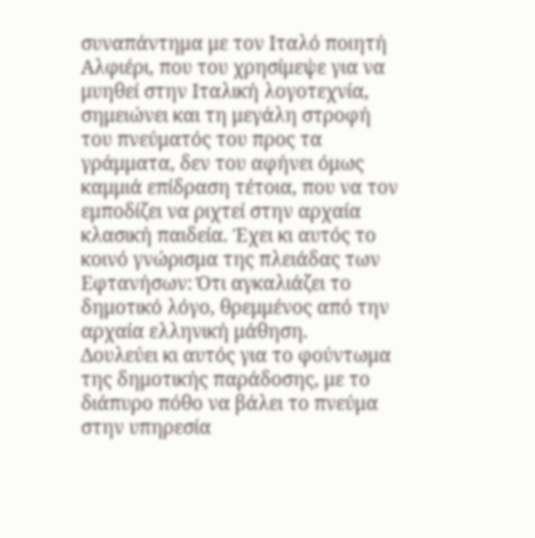συναπάντημα με τον Ιταλό ποιητή Αλφιέρι, που του χρησίμεψε για να μυηθεί στην Ιταλική λογοτεχνία, σημειώνει και τη μεγάλη στροφή του πνεύματός του προς τα γράμματα, δεν του αφήνει όμως καμμιά επίδραση τέτοια, που να τον εμποδίζει να ριχτεί στην αρχαία κλασική παιδεία. Έχει κι αυτός το κοινό γνώρισμα της πλειάδας των Εφτανήσων: Ότι αγκαλιάζει το δημοτικό λόγο, θρεμμένος από την αρχαία ελληνική μάθηση.
Δουλεύει κι αυτός για το φούντωμα της δημοτικής παράδοσης, με το διάπυρο πόθο να βάλει το πνεύμα στην υπηρεσία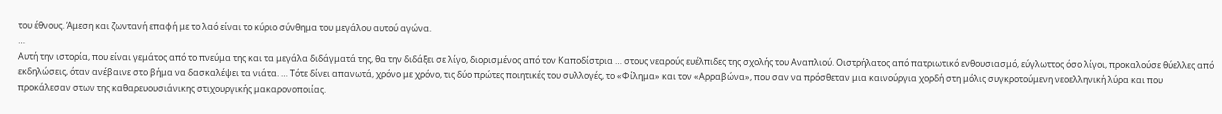του έθνους. Άμεση και ζωντανή επαφή με το λαό είναι το κύριο σύνθημα του μεγάλου αυτού αγώνα.
…
Αυτή την ιστορία, που είναι γεμάτος από το πνεύμα της και τα μεγάλα διδάγματά της, θα την διδάξει σε λίγο, διορισμένος από τον Καποδίστρια … στους νεαρούς ευέλπιδες της σχολής του Αναπλιού. Οιστρήλατος από πατριωτικό ενθουσιασμό, εύγλωττος όσο λίγοι, προκαλούσε θύελλες από εκδηλώσεις, όταν ανέβαινε στο βήμα να δασκαλέψει τα νιάτα. … Τότε δίνει απανωτά, χρόνο με χρόνο, τις δύο πρώτες ποιητικές του συλλογές, το «Φίλημα» και τον «Αρραβώνα», που σαν να πρόσθεταν μια καινούργια χορδή στη μόλις συγκροτούμενη νεοελληνική λύρα και που προκάλεσαν στων της καθαρευουσιάνικης στιχουργικής μακαρονοποιίας.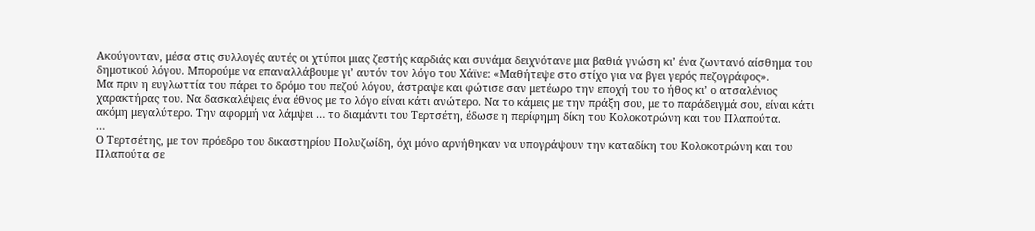Ακούγονταν, μέσα στις συλλογές αυτές οι χτύποι μιας ζεστής καρδιάς και συνάμα δειχνότανε μια βαθιά γνώση κι’ ένα ζωντανό αίσθημα του δημοτικού λόγου. Μπορούμε να επαναλλάβουμε γι’ αυτόν τον λόγο του Χάϊνε: «Μαθήτεψε στο στίχο για να βγει γερός πεζογράφος».
Μα πριν η ευγλωττία του πάρει το δρόμο του πεζού λόγου, άστραψε και φώτισε σαν μετέωρο την εποχή του το ήθος κι’ ο ατσαλένιος χαρακτήρας του. Να δασκαλέψεις ένα έθνος με το λόγο είναι κάτι ανώτερο. Να το κάμεις με την πράξη σου, με το παράδειγμά σου, είναι κάτι ακόμη μεγαλύτερο. Την αφορμή να λάμψει … το διαμάντι του Τερτσέτη, έδωσε η περίφημη δίκη του Κολοκοτρώνη και του Πλαπούτα.
…
Ο Τερτσέτης, με τον πρόεδρο του δικαστηρίου Πολυζωίδη, όχι μόνο αρνήθηκαν να υπογράψουν την καταδίκη του Κολοκοτρώνη και του Πλαπούτα σε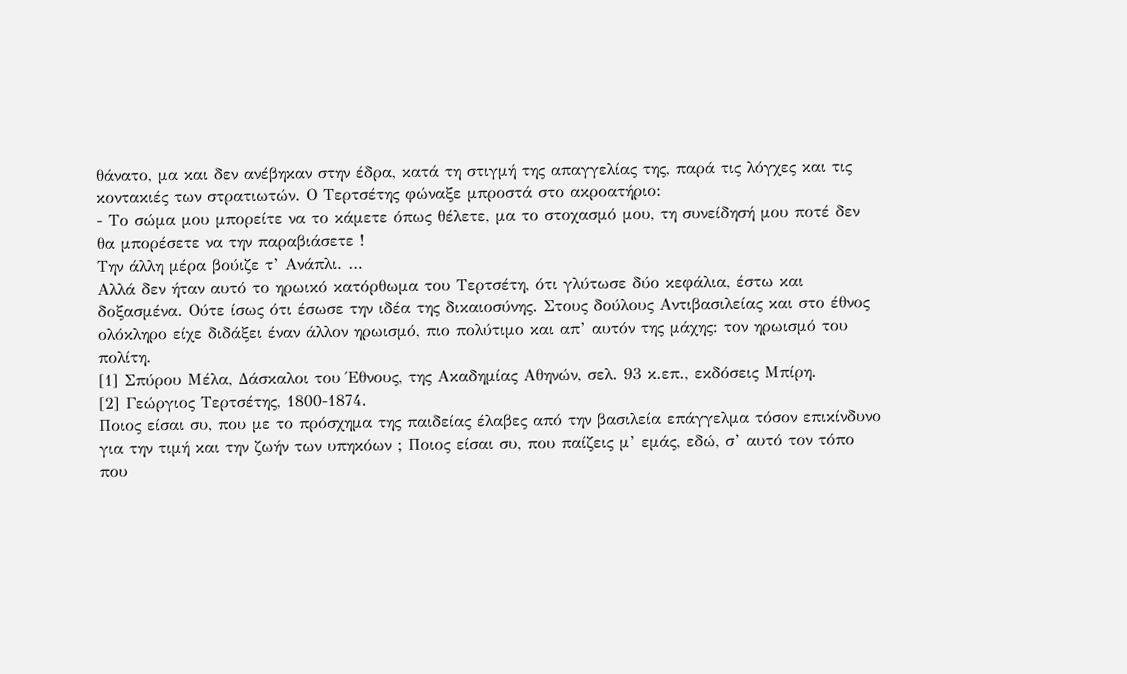θάνατο, μα και δεν ανέβηκαν στην έδρα, κατά τη στιγμή της απαγγελίας της, παρά τις λόγχες και τις κοντακιές των στρατιωτών. Ο Τερτσέτης φώναξε μπροστά στο ακροατήριο:
- Το σώμα μου μπορείτε να το κάμετε όπως θέλετε, μα το στοχασμό μου, τη συνείδησή μου ποτέ δεν θα μπορέσετε να την παραβιάσετε !
Την άλλη μέρα βούιζε τ’ Ανάπλι. …
Αλλά δεν ήταν αυτό το ηρωικό κατόρθωμα του Τερτσέτη, ότι γλύτωσε δύο κεφάλια, έστω και δοξασμένα. Ούτε ίσως ότι έσωσε την ιδέα της δικαιοσύνης. Στους δούλους Αντιβασιλείας και στο έθνος ολόκληρο είχε διδάξει έναν άλλον ηρωισμό, πιο πολύτιμο και απ’ αυτόν της μάχης: τον ηρωισμό του πολίτη.
[1] Σπύρου Μέλα, Δάσκαλοι του Έθνους, της Ακαδημίας Αθηνών, σελ. 93 κ.επ., εκδόσεις Μπίρη.
[2] Γεώργιος Τερτσέτης, 1800-1874.
Ποιος είσαι συ, που με το πρόσχημα της παιδείας έλαβες από την βασιλεία επάγγελμα τόσον επικίνδυνο για την τιμή και την ζωήν των υπηκόων ; Ποιος είσαι συ, που παίζεις μ’ εμάς, εδώ, σ’ αυτό τον τόπο που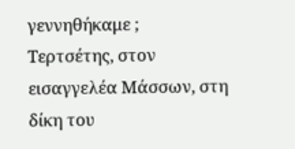γεννηθήκαμε ;
Τερτσέτης, στον εισαγγελέα Μάσσων, στη δίκη του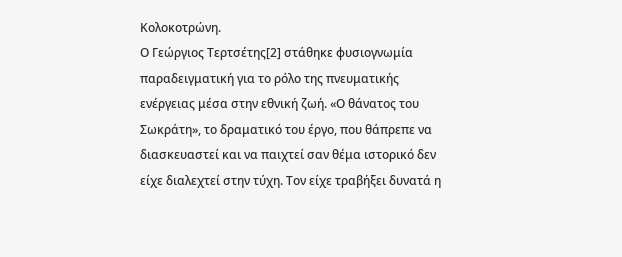Κολοκοτρώνη.
Ο Γεώργιος Τερτσέτης[2] στάθηκε φυσιογνωμία παραδειγματική για το ρόλο της πνευματικής ενέργειας μέσα στην εθνική ζωή. «Ο θάνατος του Σωκράτη», το δραματικό του έργο, που θάπρεπε να διασκευαστεί και να παιχτεί σαν θέμα ιστορικό δεν είχε διαλεχτεί στην τύχη. Τον είχε τραβήξει δυνατά η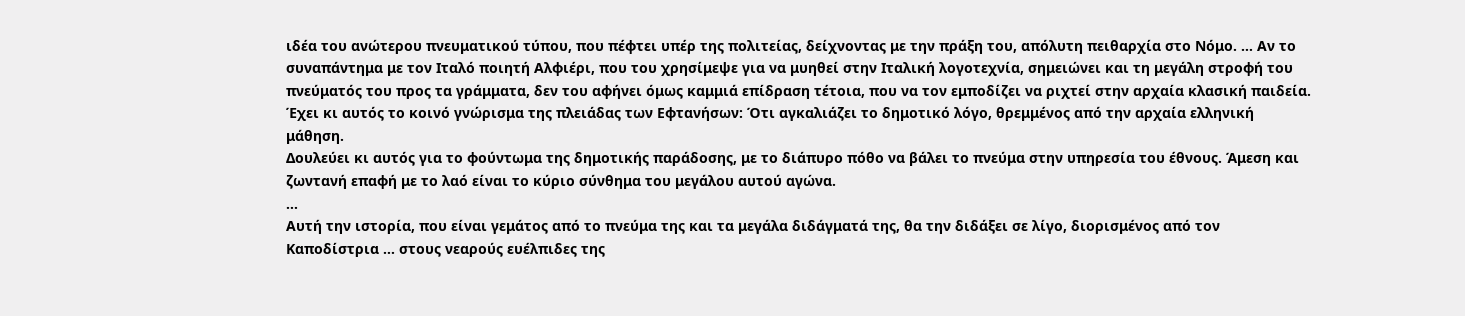ιδέα του ανώτερου πνευματικού τύπου, που πέφτει υπέρ της πολιτείας, δείχνοντας με την πράξη του, απόλυτη πειθαρχία στο Νόμο. … Αν το συναπάντημα με τον Ιταλό ποιητή Αλφιέρι, που του χρησίμεψε για να μυηθεί στην Ιταλική λογοτεχνία, σημειώνει και τη μεγάλη στροφή του πνεύματός του προς τα γράμματα, δεν του αφήνει όμως καμμιά επίδραση τέτοια, που να τον εμποδίζει να ριχτεί στην αρχαία κλασική παιδεία. Έχει κι αυτός το κοινό γνώρισμα της πλειάδας των Εφτανήσων: Ότι αγκαλιάζει το δημοτικό λόγο, θρεμμένος από την αρχαία ελληνική μάθηση.
Δουλεύει κι αυτός για το φούντωμα της δημοτικής παράδοσης, με το διάπυρο πόθο να βάλει το πνεύμα στην υπηρεσία του έθνους. Άμεση και ζωντανή επαφή με το λαό είναι το κύριο σύνθημα του μεγάλου αυτού αγώνα.
…
Αυτή την ιστορία, που είναι γεμάτος από το πνεύμα της και τα μεγάλα διδάγματά της, θα την διδάξει σε λίγο, διορισμένος από τον Καποδίστρια … στους νεαρούς ευέλπιδες της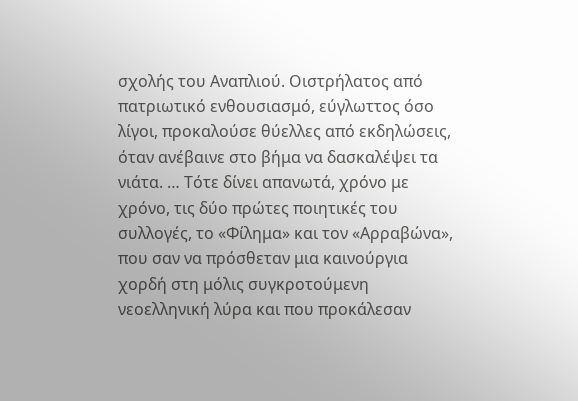σχολής του Αναπλιού. Οιστρήλατος από πατριωτικό ενθουσιασμό, εύγλωττος όσο λίγοι, προκαλούσε θύελλες από εκδηλώσεις, όταν ανέβαινε στο βήμα να δασκαλέψει τα νιάτα. … Τότε δίνει απανωτά, χρόνο με χρόνο, τις δύο πρώτες ποιητικές του συλλογές, το «Φίλημα» και τον «Αρραβώνα», που σαν να πρόσθεταν μια καινούργια χορδή στη μόλις συγκροτούμενη νεοελληνική λύρα και που προκάλεσαν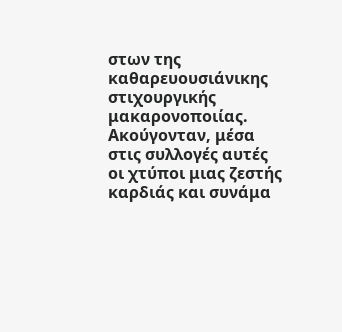στων της καθαρευουσιάνικης στιχουργικής μακαρονοποιίας. Ακούγονταν, μέσα στις συλλογές αυτές οι χτύποι μιας ζεστής καρδιάς και συνάμα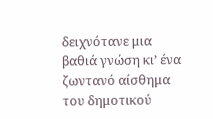δειχνότανε μια βαθιά γνώση κι’ ένα ζωντανό αίσθημα του δημοτικού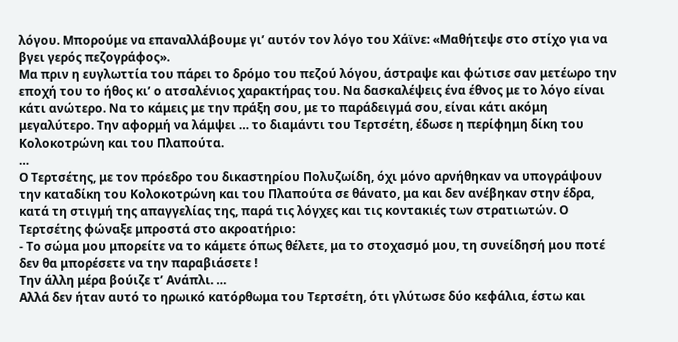λόγου. Μπορούμε να επαναλλάβουμε γι’ αυτόν τον λόγο του Χάϊνε: «Μαθήτεψε στο στίχο για να βγει γερός πεζογράφος».
Μα πριν η ευγλωττία του πάρει το δρόμο του πεζού λόγου, άστραψε και φώτισε σαν μετέωρο την εποχή του το ήθος κι’ ο ατσαλένιος χαρακτήρας του. Να δασκαλέψεις ένα έθνος με το λόγο είναι κάτι ανώτερο. Να το κάμεις με την πράξη σου, με το παράδειγμά σου, είναι κάτι ακόμη μεγαλύτερο. Την αφορμή να λάμψει … το διαμάντι του Τερτσέτη, έδωσε η περίφημη δίκη του Κολοκοτρώνη και του Πλαπούτα.
…
Ο Τερτσέτης, με τον πρόεδρο του δικαστηρίου Πολυζωίδη, όχι μόνο αρνήθηκαν να υπογράψουν την καταδίκη του Κολοκοτρώνη και του Πλαπούτα σε θάνατο, μα και δεν ανέβηκαν στην έδρα, κατά τη στιγμή της απαγγελίας της, παρά τις λόγχες και τις κοντακιές των στρατιωτών. Ο Τερτσέτης φώναξε μπροστά στο ακροατήριο:
- Το σώμα μου μπορείτε να το κάμετε όπως θέλετε, μα το στοχασμό μου, τη συνείδησή μου ποτέ δεν θα μπορέσετε να την παραβιάσετε !
Την άλλη μέρα βούιζε τ’ Ανάπλι. …
Αλλά δεν ήταν αυτό το ηρωικό κατόρθωμα του Τερτσέτη, ότι γλύτωσε δύο κεφάλια, έστω και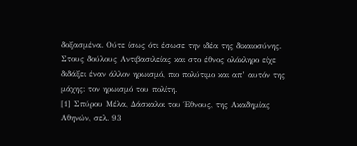δοξασμένα. Ούτε ίσως ότι έσωσε την ιδέα της δικαιοσύνης. Στους δούλους Αντιβασιλείας και στο έθνος ολόκληρο είχε διδάξει έναν άλλον ηρωισμό, πιο πολύτιμο και απ’ αυτόν της μάχης: τον ηρωισμό του πολίτη.
[1] Σπύρου Μέλα, Δάσκαλοι του Έθνους, της Ακαδημίας Αθηνών, σελ. 93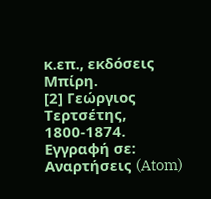κ.επ., εκδόσεις Μπίρη.
[2] Γεώργιος Τερτσέτης, 1800-1874.
Εγγραφή σε:
Αναρτήσεις (Atom)